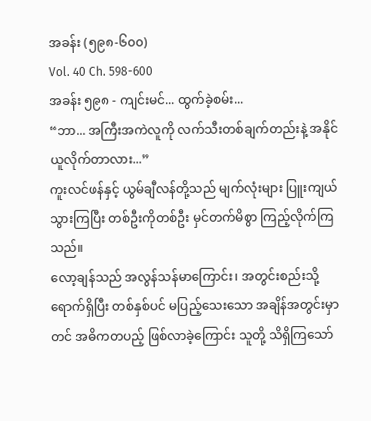အခန်း (၅၉၈-၆၀၀)
Vol. 40 Ch. 598-600
အခန်း ၅၉၈ - ကျင်းမင်... ထွက်ခဲ့စမ်း...
“ဘာ... အကြီးအကဲလူကို လက်သီးတစ်ချက်တည်းနဲ့ အနိုင်ယူလိုက်တာလား...”
ကူးလင်ဖန်နှင့် ယွမ်ချီလန်တို့သည် မျက်လုံးများ ပြူးကျယ်သွားကြပြီး တစ်ဦးကိုတစ်ဦး မှင်တက်မိစွာ ကြည့်လိုက်ကြသည်။
လော့ချန်သည် အလွန်သန်မာကြောင်း၊ အတွင်းစည်းသို့ ရောက်ရှိပြီး တစ်နှစ်ပင် မပြည့်သေးသော အချိန်အတွင်းမှာတင် အဓိကတပည့် ဖြစ်လာခဲ့ကြောင်း သူတို့ သိရှိကြသော်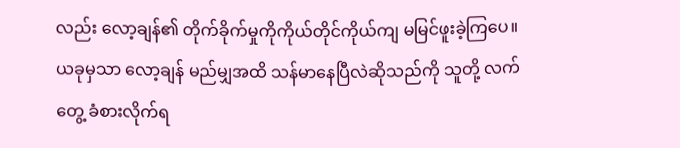လည်း လော့ချန်၏ တိုက်ခိုက်မှုကိုကိုယ်တိုင်ကိုယ်ကျ မမြင်ဖူးခဲ့ကြပေ။ ယခုမှသာ လော့ချန် မည်မျှအထိ သန်မာနေပြီလဲဆိုသည်ကို သူတို့ လက်တွေ့ ခံစားလိုက်ရ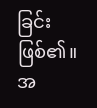ခြင်း ဖြစ်၏။
အ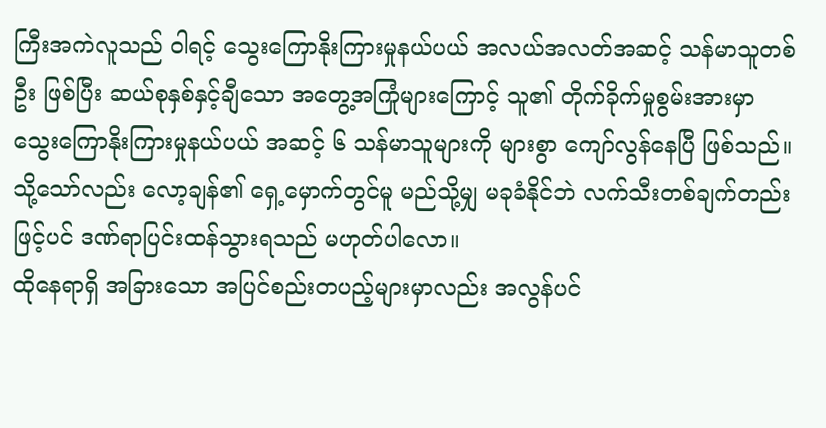ကြီးအကဲလူသည် ဝါရင့် သွေးကြောနိုးကြားမှုနယ်ပယ် အလယ်အလတ်အဆင့် သန်မာသူတစ်ဦး ဖြစ်ပြီး ဆယ်စုနှစ်နှင့်ချီသော အတွေ့အကြုံများကြောင့် သူ၏ တိုက်ခိုက်မှုစွမ်းအားမှာ သွေးကြောနိုးကြားမှုနယ်ပယ် အဆင့် ၆ သန်မာသူများကို များစွာ ကျော်လွန်နေပြီ ဖြစ်သည်။ သို့သော်လည်း လော့ချန်၏ ရှေ့မှောက်တွင်မူ မည်သို့မျှ မခုခံနိုင်ဘဲ လက်သီးတစ်ချက်တည်းဖြင့်ပင် ဒဏ်ရာပြင်းထန်သွားရသည် မဟုတ်ပါလော။
ထိုနေရာရှိ အခြားသော အပြင်စည်းတပည့်များမှာလည်း အလွန်ပင်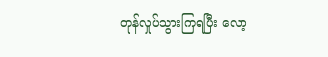တုန်လှုပ်သွားကြရပြီး လော့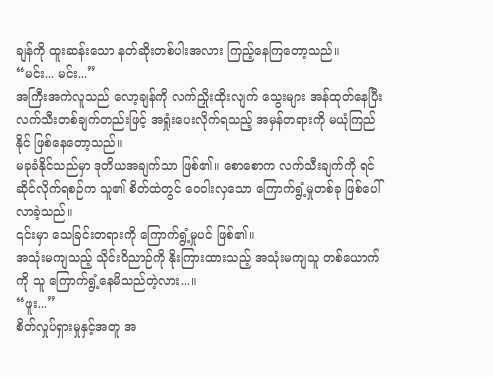ချန်ကို ထူးဆန်းသော နတ်ဆိုးတစ်ပါးအလား ကြည့်နေကြတော့သည်။
“မင်း... မင်း...”
အကြီးအကဲလူသည် လော့ချန်ကို လက်ညှိုးထိုးလျက် သွေးများ အန်ထုတ်နေပြီး လက်သီးတစ်ချက်တည်းဖြင့် အရှုံးပေးလိုက်ရသည့် အမှန်တရားကို မယုံကြည်နိုင် ဖြစ်နေတော့သည်။
မခုခံနိုင်သည်မှာ ဒုတိယအချက်သာ ဖြစ်၏။ စောစောက လက်သီးချက်ကို ရင်ဆိုင်လိုက်ရစဉ်က သူ၏ စိတ်ထဲတွင် ဝေဝါးလှသော ကြောက်ရွံ့မှုတစ်ခု ဖြစ်ပေါ်လာခဲ့သည်။
၎င်းမှာ သေခြင်းတရားကို ကြောက်ရွံ့မှုပင် ဖြစ်၏။
အသုံးမကျသည့် သိုင်းဝိညာဉ်ကို နိုးကြားထားသည့် အသုံးမကျသူ တစ်ယောက်ကို သူ ကြောက်ရွံ့နေမိသည်တဲ့လား...။
“ဖူး...”
စိတ်လှုပ်ရှားမှုနှင့်အတူ အ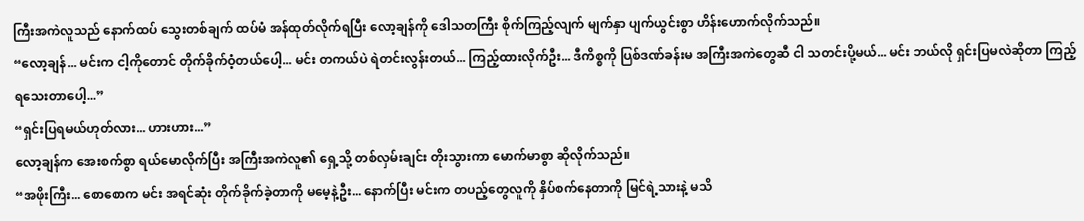ကြီးအကဲလူသည် နောက်ထပ် သွေးတစ်ချက် ထပ်မံ အန်ထုတ်လိုက်ရပြီး လော့ချန်ကို ဒေါသတကြီး စိုက်ကြည့်လျက် မျက်နှာ ပျက်ယွင်းစွာ ဟိန်းဟောက်လိုက်သည်။
“လော့ချန်... မင်းက ငါ့ကိုတောင် တိုက်ခိုက်ဝံ့တယ်ပေါ့... မင်း တကယ်ပဲ ရဲတင်းလွန်းတယ်... ကြည့်ထားလိုက်ဦး... ဒီကိစ္စကို ပြစ်ဒဏ်ခန်းမ အကြီးအကဲတွေဆီ ငါ သတင်းပို့မယ်... မင်း ဘယ်လို ရှင်းပြမလဲဆိုတာ ကြည့်ရသေးတာပေါ့...”
“ရှင်းပြရမယ်ဟုတ်လား... ဟားဟား...”
လော့ချန်က အေးစက်စွာ ရယ်မောလိုက်ပြီး အကြီးအကဲလူ၏ ရှေ့သို့ တစ်လှမ်းချင်း တိုးသွားကာ မောက်မာစွာ ဆိုလိုက်သည်။
“အဖိုးကြီး... စောစောက မင်း အရင်ဆုံး တိုက်ခိုက်ခဲ့တာကို မမေ့နဲ့ဦး... နောက်ပြီး မင်းက တပည့်တွေလူကို နှိပ်စက်နေတာကို မြင်ရဲ့သားနဲ့ မသိ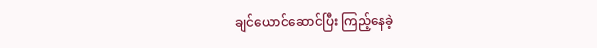ချင်ယောင်ဆောင်ပြီး ကြည့်နေခဲ့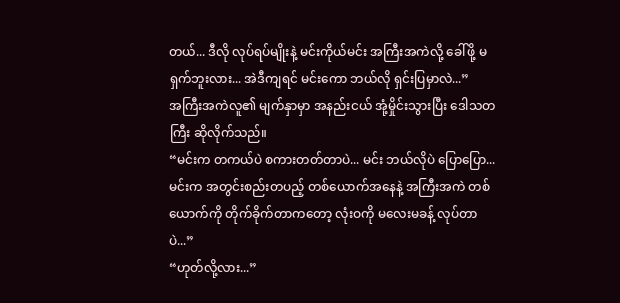တယ်... ဒီလို လုပ်ရပ်မျိုးနဲ့ မင်းကိုယ်မင်း အကြီးအကဲလို့ ခေါ်ဖို့ မရှက်ဘူးလား... အဲဒီကျရင် မင်းကော ဘယ်လို ရှင်းပြမှာလဲ...”
အကြီးအကဲလူ၏ မျက်နှာမှာ အနည်းငယ် အုံ့မှိုင်းသွားပြီး ဒေါသတကြီး ဆိုလိုက်သည်။
“မင်းက တကယ်ပဲ စကားတတ်တာပဲ... မင်း ဘယ်လိုပဲ ပြောပြော... မင်းက အတွင်းစည်းတပည့် တစ်ယောက်အနေနဲ့ အကြီးအကဲ တစ်ယောက်ကို တိုက်ခိုက်တာကတော့ လုံးဝကို မလေးမခန့် လုပ်တာပဲ...”
“ဟုတ်လို့လား...”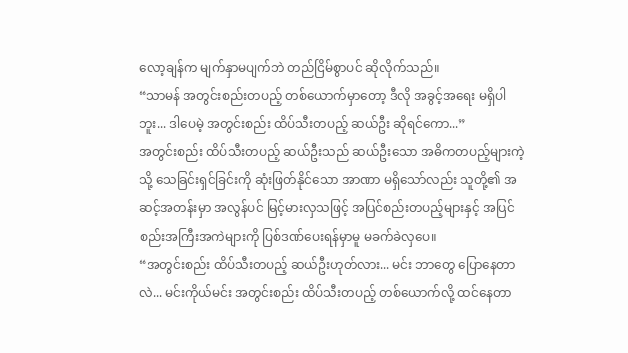လော့ချန်က မျက်နှာမပျက်ဘဲ တည်ငြိမ်စွာပင် ဆိုလိုက်သည်။
“သာမန် အတွင်းစည်းတပည့် တစ်ယောက်မှာတော့ ဒီလို အခွင့်အရေး မရှိပါဘူး... ဒါပေမဲ့ အတွင်းစည်း ထိပ်သီးတပည့် ဆယ်ဦး ဆိုရင်ကော...”
အတွင်းစည်း ထိပ်သီးတပည့် ဆယ်ဦးသည် ဆယ်ဦးသော အဓိကတပည့်များကဲ့သို့ သေခြင်းရှင်ခြင်းကို ဆုံးဖြတ်နိုင်သော အာဏာ မရှိသော်လည်း သူတို့၏ အဆင့်အတန်းမှာ အလွန်ပင် မြင့်မားလှသဖြင့် အပြင်စည်းတပည့်များနှင့် အပြင်စည်းအကြီးအကဲများကို ပြစ်ဒဏ်ပေးရန်မှာမူ မခက်ခဲလှပေ။
“အတွင်းစည်း ထိပ်သီးတပည့် ဆယ်ဦးဟုတ်လား... မင်း ဘာတွေ ပြောနေတာလဲ... မင်းကိုယ်မင်း အတွင်းစည်း ထိပ်သီးတပည့် တစ်ယောက်လို့ ထင်နေတာ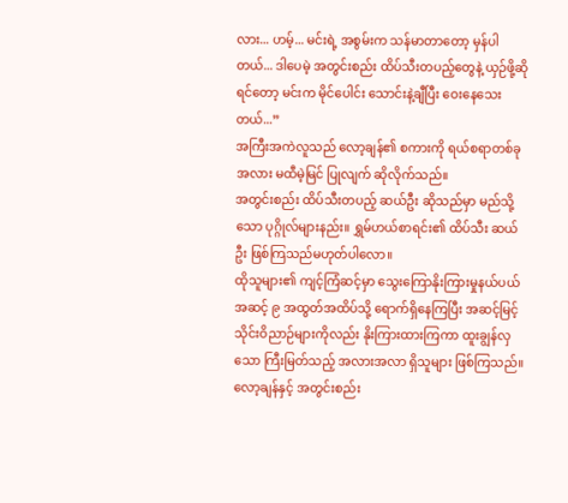လား... ဟမ့်... မင်းရဲ့ အစွမ်းက သန်မာတာတော့ မှန်ပါတယ်... ဒါပေမဲ့ အတွင်းစည်း ထိပ်သီးတပည့်တွေနဲ့ ယှဉ်ဖို့ဆိုရင်တော့ မင်းက မိုင်ပေါင်း သောင်းနဲ့ချီပြီး ဝေးနေသေးတယ်...”
အကြီးအကဲလူသည် လော့ချန်၏ စကားကို ရယ်စရာတစ်ခုအလား မထီမဲ့မြင် ပြုလျက် ဆိုလိုက်သည်။
အတွင်းစည်း ထိပ်သီးတပည့် ဆယ်ဦး ဆိုသည်မှာ မည်သို့သော ပုဂ္ဂိုလ်များနည်း။ ရွှမ်ဟယ်စာရင်း၏ ထိပ်သီး ဆယ်ဦး ဖြစ်ကြသည်မဟုတ်ပါလော။
ထိုသူများ၏ ကျင့်ကြံဆင့်မှာ သွေးကြောနိုးကြားမှုနယ်ပယ် အဆင့် ၉ အထွတ်အထိပ်သို့ ရောက်ရှိနေကြပြီး အဆင့်မြင့် သိုင်းဝိညာဉ်များကိုလည်း နိုးကြားထားကြကာ ထူးချွန်လှသော ကြီးမြတ်သည့် အလားအလာ ရှိသူများ ဖြစ်ကြသည်။
လော့ချန်နှင့် အတွင်းစည်း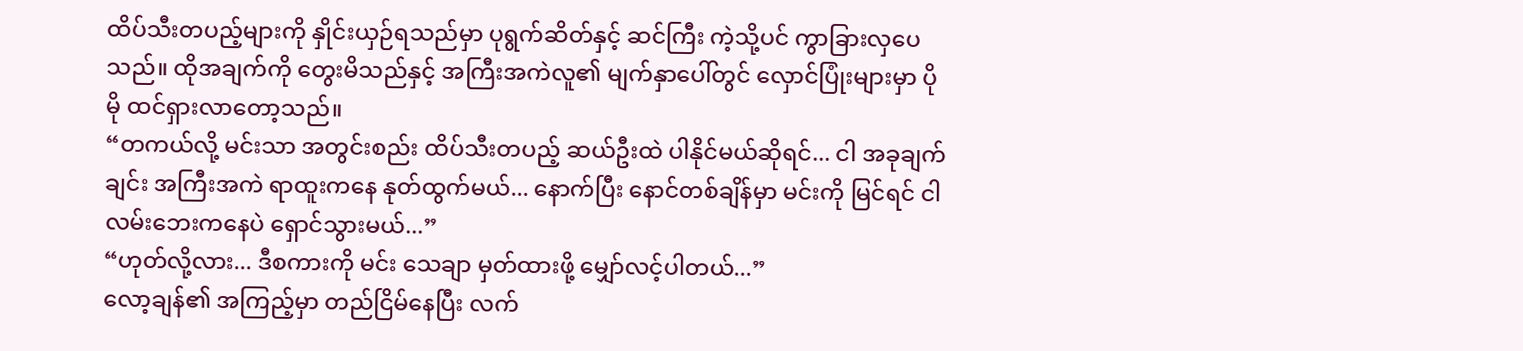ထိပ်သီးတပည့်များကို နှိုင်းယှဉ်ရသည်မှာ ပုရွက်ဆိတ်နှင့် ဆင်ကြီး ကဲ့သို့ပင် ကွာခြားလှပေသည်။ ထိုအချက်ကို တွေးမိသည်နှင့် အကြီးအကဲလူ၏ မျက်နှာပေါ်တွင် လှောင်ပြုံးများမှာ ပိုမို ထင်ရှားလာတော့သည်။
“တကယ်လို့ မင်းသာ အတွင်းစည်း ထိပ်သီးတပည့် ဆယ်ဦးထဲ ပါနိုင်မယ်ဆိုရင်... ငါ အခုချက်ချင်း အကြီးအကဲ ရာထူးကနေ နုတ်ထွက်မယ်... နောက်ပြီး နောင်တစ်ချိန်မှာ မင်းကို မြင်ရင် ငါ လမ်းဘေးကနေပဲ ရှောင်သွားမယ်...”
“ဟုတ်လို့လား... ဒီစကားကို မင်း သေချာ မှတ်ထားဖို့ မျှော်လင့်ပါတယ်...”
လော့ချန်၏ အကြည့်မှာ တည်ငြိမ်နေပြီး လက်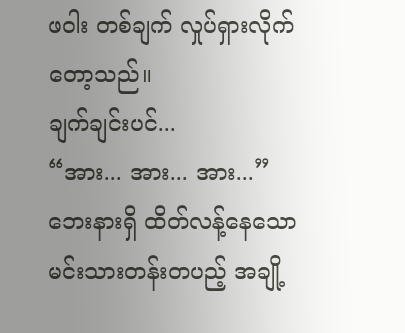ဖဝါး တစ်ချက် လှုပ်ရှားလိုက်တော့သည်။
ချက်ချင်းပင်...
“အား... အား... အား...”
ဘေးနားရှိ ထိတ်လန့်နေသော မင်းသားတန်းတပည့် အချို့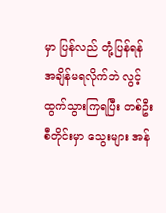မှာ ပြန်လည် တုံ့ပြန်ရန် အချိန်မရလိုက်ဘဲ လွင့်ထွက်သွားကြရပြီး တစ်ဦးစီတိုင်းမှာ သွေးများ အန်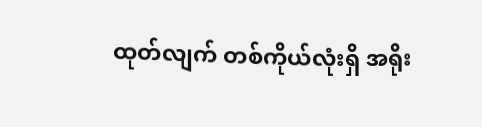ထုတ်လျက် တစ်ကိုယ်လုံးရှိ အရိုး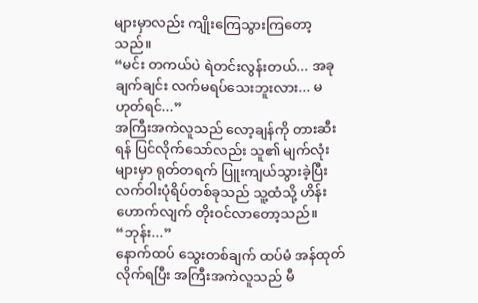များမှာလည်း ကျိုးကြေသွားကြတော့သည်။
“မင်း တကယ်ပဲ ရဲတင်းလွန်းတယ်... အခုချက်ချင်း လက်မရပ်သေးဘူးလား... မဟုတ်ရင်...”
အကြီးအကဲလူသည် လော့ချန်ကို တားဆီးရန် ပြင်လိုက်သော်လည်း သူ၏ မျက်လုံးများမှာ ရုတ်တရက် ပြူးကျယ်သွားခဲ့ပြီး လက်ဝါးပုံရိပ်တစ်ခုသည် သူ့ထံသို့ ဟိန်းဟောက်လျက် တိုးဝင်လာတော့သည်။
“ဘုန်း...”
နောက်ထပ် သွေးတစ်ချက် ထပ်မံ အန်ထုတ်လိုက်ရပြီး အကြီးအကဲလူသည် မီ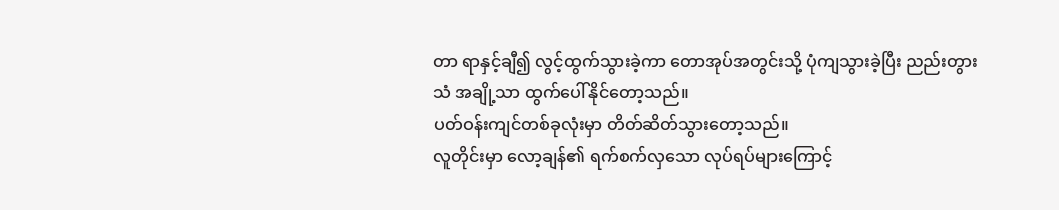တာ ရာနှင့်ချီ၍ လွင့်ထွက်သွားခဲ့ကာ တောအုပ်အတွင်းသို့ ပုံကျသွားခဲ့ပြီး ညည်းတွားသံ အချို့သာ ထွက်ပေါ်နိုင်တော့သည်။
ပတ်ဝန်းကျင်တစ်ခုလုံးမှာ တိတ်ဆိတ်သွားတော့သည်။
လူတိုင်းမှာ လော့ချန်၏ ရက်စက်လှသော လုပ်ရပ်များကြောင့်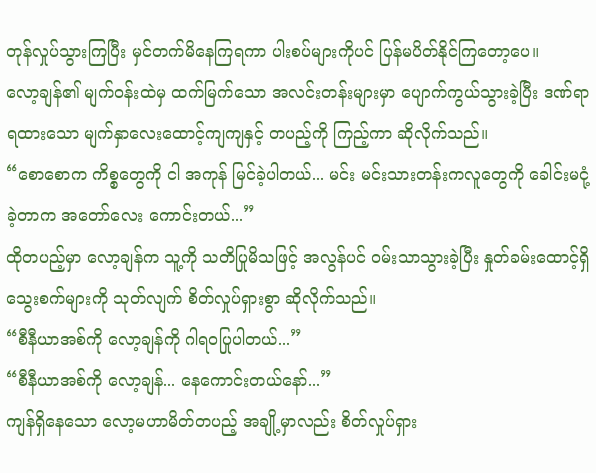တုန်လှုပ်သွားကြပြီး မှင်တက်မိနေကြရကာ ပါးစပ်များကိုပင် ပြန်မပိတ်နိုင်ကြတော့ပေ။
လော့ချန်၏ မျက်ဝန်းထဲမှ ထက်မြက်သော အလင်းတန်းများမှာ ပျောက်ကွယ်သွားခဲ့ပြီး ဒဏ်ရာရထားသော မျက်နှာလေးထောင့်ကျကျနှင့် တပည့်ကို ကြည့်ကာ ဆိုလိုက်သည်။
“စောစောက ကိစ္စတွေကို ငါ အကုန် မြင်ခဲ့ပါတယ်... မင်း မင်းသားတန်းကလူတွေကို ခေါင်းမငုံ့ခဲ့တာက အတော်လေး ကောင်းတယ်...”
ထိုတပည့်မှာ လော့ချန်က သူ့ကို သတိပြုမိသဖြင့် အလွန်ပင် ဝမ်းသာသွားခဲ့ပြီး နှုတ်ခမ်းထောင့်ရှိ သွေးစက်များကို သုတ်လျက် စိတ်လှုပ်ရှားစွာ ဆိုလိုက်သည်။
“စီနီယာအစ်ကို လော့ချန်ကို ဂါရဝပြုပါတယ်...”
“စီနီယာအစ်ကို လော့ချန်... နေကောင်းတယ်နော်...”
ကျန်ရှိနေသော လော့မဟာမိတ်တပည့် အချို့မှာလည်း စိတ်လှုပ်ရှား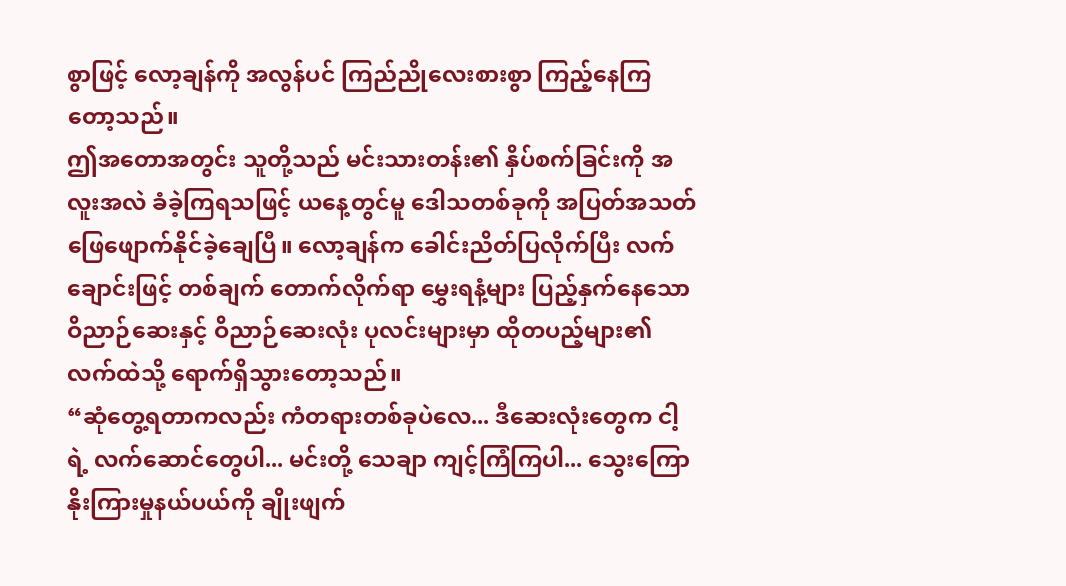စွာဖြင့် လော့ချန်ကို အလွန်ပင် ကြည်ညိုလေးစားစွာ ကြည့်နေကြတော့သည်။
ဤအတောအတွင်း သူတို့သည် မင်းသားတန်း၏ နှိပ်စက်ခြင်းကို အလူးအလဲ ခံခဲ့ကြရသဖြင့် ယနေ့တွင်မူ ဒေါသတစ်ခုကို အပြတ်အသတ် ဖြေဖျောက်နိုင်ခဲ့ချေပြီ။ လော့ချန်က ခေါင်းညိတ်ပြလိုက်ပြီး လက်ချောင်းဖြင့် တစ်ချက် တောက်လိုက်ရာ မွှေးရနံ့များ ပြည့်နှက်နေသော ဝိညာဉ်ဆေးနှင့် ဝိညာဉ်ဆေးလုံး ပုလင်းများမှာ ထိုတပည့်များ၏ လက်ထဲသို့ ရောက်ရှိသွားတော့သည်။
“ဆုံတွေ့ရတာကလည်း ကံတရားတစ်ခုပဲလေ... ဒီဆေးလုံးတွေက ငါ့ရဲ့ လက်ဆောင်တွေပါ... မင်းတို့ သေချာ ကျင့်ကြံကြပါ... သွေးကြောနိုးကြားမှုနယ်ပယ်ကို ချိုးဖျက်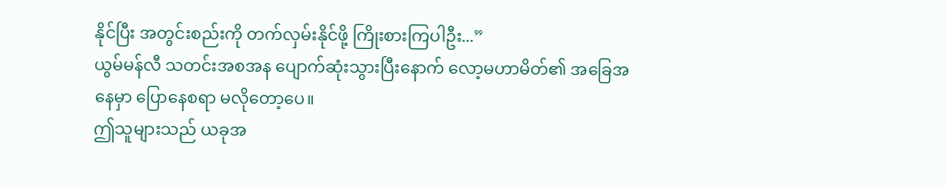နိုင်ပြီး အတွင်းစည်းကို တက်လှမ်းနိုင်ဖို့ ကြိုးစားကြပါဦး...”
ယွမ်မန်လီ သတင်းအစအန ပျောက်ဆုံးသွားပြီးနောက် လော့မဟာမိတ်၏ အခြေအနေမှာ ပြောနေစရာ မလိုတော့ပေ။
ဤသူများသည် ယခုအ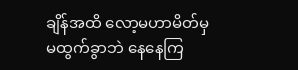ချိန်အထိ လော့မဟာမိတ်မှ မထွက်ခွာဘဲ နေနေကြ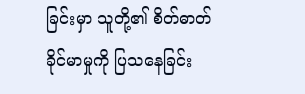ခြင်းမှာ သူတို့၏ စိတ်ဓာတ် ခိုင်မာမှုကို ပြသနေခြင်း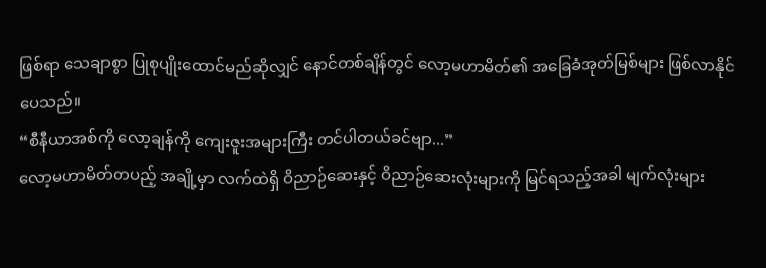ဖြစ်ရာ သေချာစွာ ပြုစုပျိုးထောင်မည်ဆိုလျှင် နောင်တစ်ချိန်တွင် လော့မဟာမိတ်၏ အခြေခံအုတ်မြစ်များ ဖြစ်လာနိုင်ပေသည်။
“စီနီယာအစ်ကို လော့ချန်ကို ကျေးဇူးအများကြီး တင်ပါတယ်ခင်ဗျာ...”
လော့မဟာမိတ်တပည့် အချို့မှာ လက်ထဲရှိ ဝိညာဉ်ဆေးနှင့် ဝိညာဉ်ဆေးလုံးများကို မြင်ရသည့်အခါ မျက်လုံးများ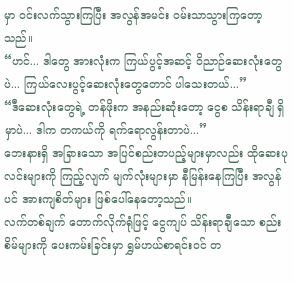မှာ ဝင်းလက်သွားကြပြီး အလွန်အမင်း ဝမ်းသာသွားကြတော့သည်။
“ဟင်... ဒါတွေ အားလုံးက ကြယ်ပွင့်အဆင့် ဝိညာဉ်ဆေးလုံးတွေပဲ... ကြယ်လေးပွင့်ဆေးလုံးတွေတောင် ပါသေးတယ်...”
“ဒီဆေးလုံးတွေရဲ့ တန်ဖိုးက အနည်းဆုံးတော့ ငွေစ သိန်းရာချီ ရှိမှာပဲ... ဒါက တကယ်ကို ရက်ရောလွန်းတာပဲ...”
ဘေးနားရှိ အခြားသော အပြင်စည်းတပည့်များမှာလည်း ထိုဆေးပုလင်းများကို ကြည့်လျက် မျက်လုံးများမှာ နီမြန်းနေကြပြီး အလွန်ပင် အားကျစိတ်များ ဖြစ်ပေါ်နေတော့သည်။
လက်တစ်ချက် တောက်လိုက်ရုံဖြင့် ငွေကျပ် သိန်းရာချီသော စည်းစိမ်များကို ပေးကမ်းခြင်းမှာ ရွှမ်ဟယ်စာရင်းဝင် တ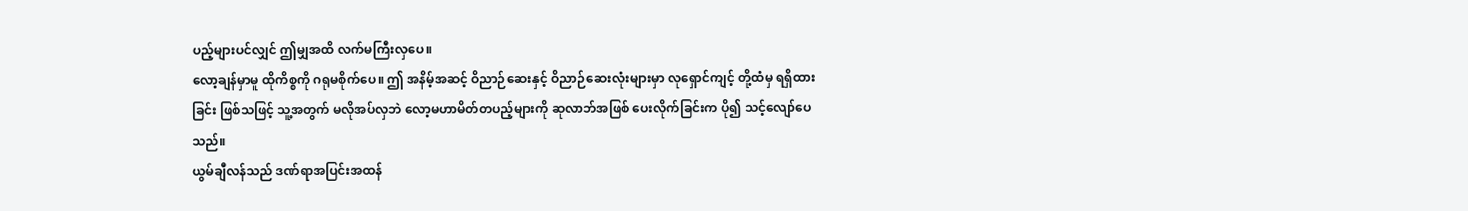ပည့်များပင်လျှင် ဤမျှအထိ လက်မကြီးလှပေ။
လော့ချန်မှာမူ ထိုကိစ္စကို ဂရုမစိုက်ပေ။ ဤ အနိမ့်အဆင့် ဝိညာဉ်ဆေးနှင့် ဝိညာဉ်ဆေးလုံးများမှာ လုရှောင်ကျင့် တို့ထံမှ ရရှိထားခြင်း ဖြစ်သဖြင့် သူ့အတွက် မလိုအပ်လှဘဲ လော့မဟာမိတ်တပည့်များကို ဆုလာဘ်အဖြစ် ပေးလိုက်ခြင်းက ပို၍ သင့်လျော်ပေသည်။
ယွမ်ချီလန်သည် ဒဏ်ရာအပြင်းအထန်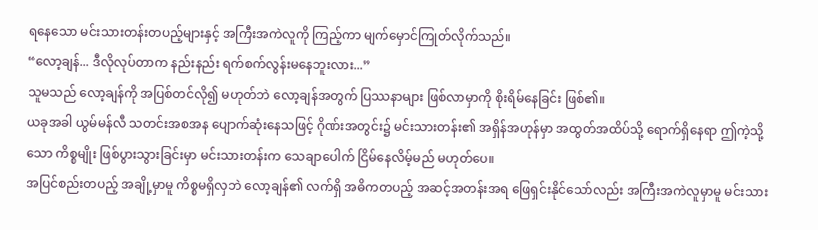ရနေသော မင်းသားတန်းတပည့်များနှင့် အကြီးအကဲလူကို ကြည့်ကာ မျက်မှောင်ကြုတ်လိုက်သည်။
“လော့ချန်... ဒီလိုလုပ်တာက နည်းနည်း ရက်စက်လွန်းမနေဘူးလား...”
သူမသည် လော့ချန်ကို အပြစ်တင်လို၍ မဟုတ်ဘဲ လော့ချန်အတွက် ပြဿနာများ ဖြစ်လာမှာကို စိုးရိမ်နေခြင်း ဖြစ်၏။
ယခုအခါ ယွမ်မန်လီ သတင်းအစအန ပျောက်ဆုံးနေသဖြင့် ဂိုဏ်းအတွင်း၌ မင်းသားတန်း၏ အရှိန်အဟုန်မှာ အထွတ်အထိပ်သို့ ရောက်ရှိနေရာ ဤကဲ့သို့သော ကိစ္စမျိုး ဖြစ်ပွားသွားခြင်းမှာ မင်းသားတန်းက သေချာပေါက် ငြိမ်နေလိမ့်မည် မဟုတ်ပေ။
အပြင်စည်းတပည့် အချို့မှာမူ ကိစ္စမရှိလှဘဲ လော့ချန်၏ လက်ရှိ အဓိကတပည့် အဆင့်အတန်းအရ ဖြေရှင်းနိုင်သော်လည်း အကြီးအကဲလူမှာမူ မင်းသား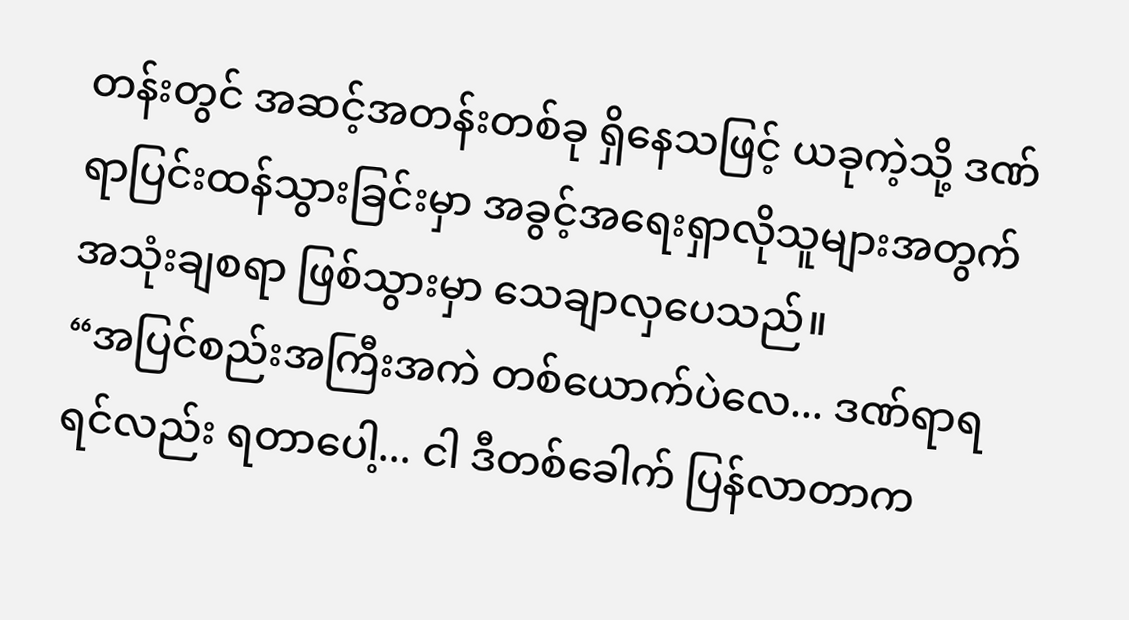တန်းတွင် အဆင့်အတန်းတစ်ခု ရှိနေသဖြင့် ယခုကဲ့သို့ ဒဏ်ရာပြင်းထန်သွားခြင်းမှာ အခွင့်အရေးရှာလိုသူများအတွက် အသုံးချစရာ ဖြစ်သွားမှာ သေချာလှပေသည်။
“အပြင်စည်းအကြီးအကဲ တစ်ယောက်ပဲလေ... ဒဏ်ရာရရင်လည်း ရတာပေါ့... ငါ ဒီတစ်ခေါက် ပြန်လာတာက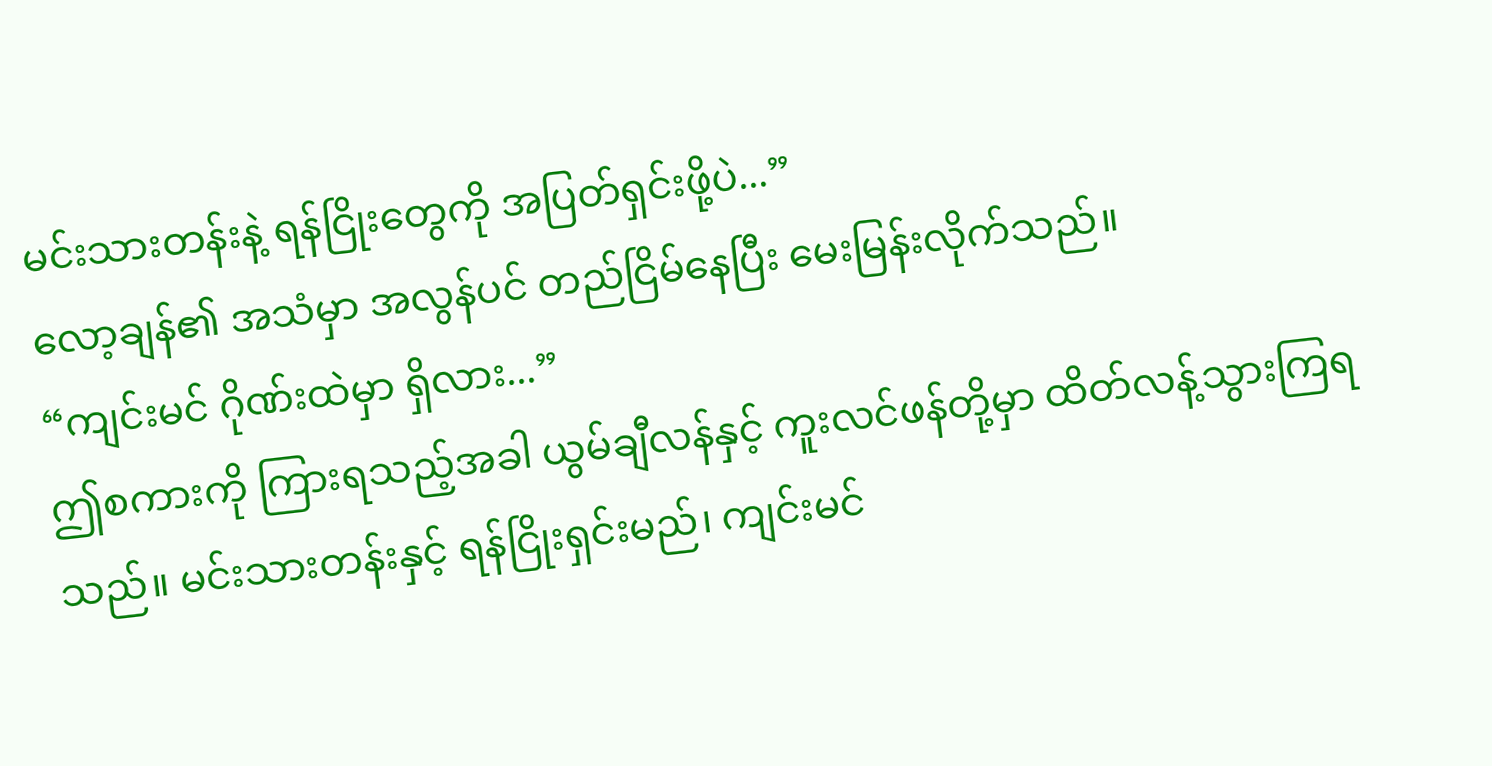မင်းသားတန်းနဲ့ ရန်ငြိုးတွေကို အပြတ်ရှင်းဖို့ပဲ...”
လော့ချန်၏ အသံမှာ အလွန်ပင် တည်ငြိမ်နေပြီး မေးမြန်းလိုက်သည်။
“ကျင်းမင် ဂိုဏ်းထဲမှာ ရှိလား...”
ဤစကားကို ကြားရသည့်အခါ ယွမ်ချီလန်နှင့် ကူးလင်ဖန်တို့မှာ ထိတ်လန့်သွားကြရသည်။ မင်းသားတန်းနှင့် ရန်ငြိုးရှင်းမည်၊ ကျင်းမင်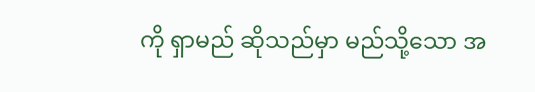ကို ရှာမည် ဆိုသည်မှာ မည်သို့သော အ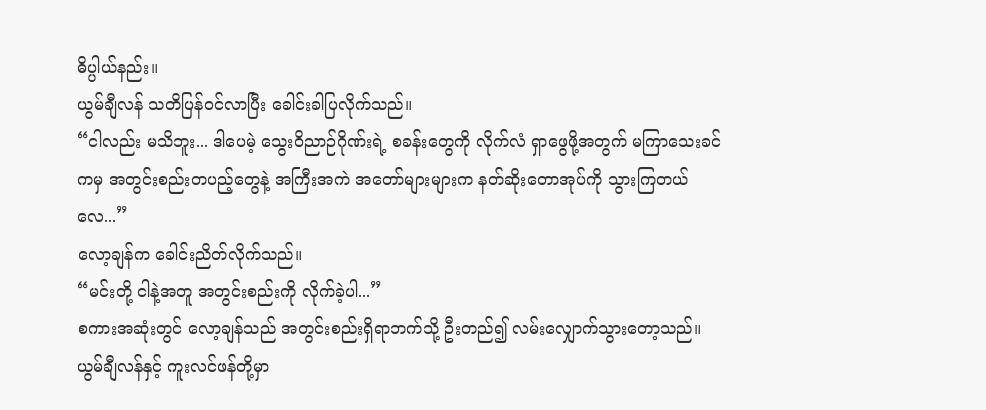ဓိပ္ပါယ်နည်း။
ယွမ်ချီလန် သတိပြန်ဝင်လာပြီး ခေါင်းခါပြလိုက်သည်။
“ငါလည်း မသိဘူး... ဒါပေမဲ့ သွေးဝိညာဉ်ဂိုဏ်းရဲ့ စခန်းတွေကို လိုက်လံ ရှာဖွေဖို့အတွက် မကြာသေးခင်ကမှ အတွင်းစည်းတပည့်တွေနဲ့ အကြီးအကဲ အတော်များများက နတ်ဆိုးတောအုပ်ကို သွားကြတယ်လေ...”
လော့ချန်က ခေါင်းညိတ်လိုက်သည်။
“မင်းတို့ ငါနဲ့အတူ အတွင်းစည်းကို လိုက်ခဲ့ပါ...”
စကားအဆုံးတွင် လော့ချန်သည် အတွင်းစည်းရှိရာဘက်သို့ ဦးတည်၍ လမ်းလျှောက်သွားတော့သည်။
ယွမ်ချီလန်နှင့် ကူးလင်ဖန်တို့မှာ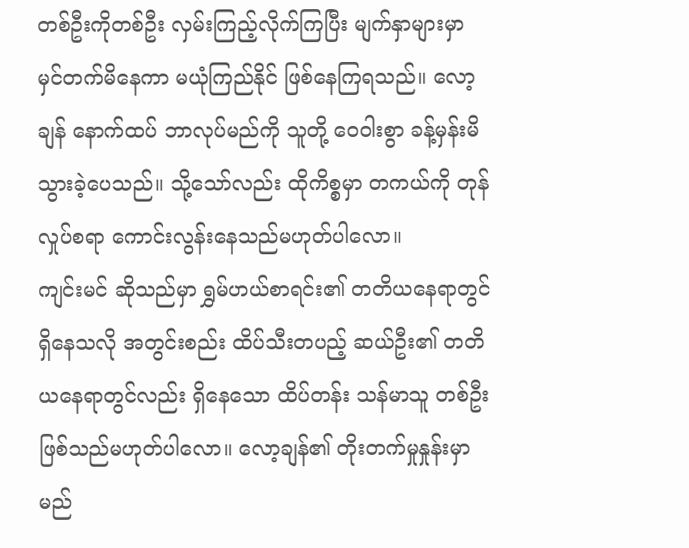တစ်ဦးကိုတစ်ဦး လှမ်းကြည့်လိုက်ကြပြီး မျက်နှာများမှာ မှင်တက်မိနေကာ မယုံကြည်နိုင် ဖြစ်နေကြရသည်။ လော့ချန် နောက်ထပ် ဘာလုပ်မည်ကို သူတို့ ဝေဝါးစွာ ခန့်မှန်းမိသွားခဲ့ပေသည်။ သို့သော်လည်း ထိုကိစ္စမှာ တကယ်ကို တုန်လှုပ်စရာ ကောင်းလွန်းနေသည်မဟုတ်ပါလော။
ကျင်းမင် ဆိုသည်မှာ ရွှမ်ဟယ်စာရင်း၏ တတိယနေရာတွင် ရှိနေသလို အတွင်းစည်း ထိပ်သီးတပည့် ဆယ်ဦး၏ တတိယနေရာတွင်လည်း ရှိနေသော ထိပ်တန်း သန်မာသူ တစ်ဦး ဖြစ်သည်မဟုတ်ပါလော။ လော့ချန်၏ တိုးတက်မှုနှုန်းမှာ မည်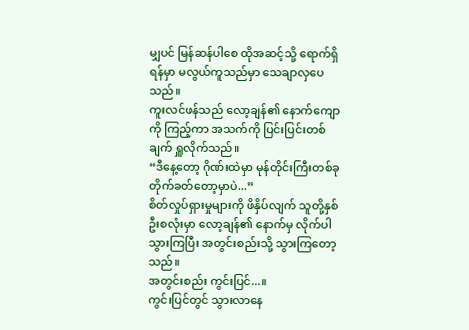မျှပင် မြန်ဆန်ပါစေ ထိုအဆင့်သို့ ရောက်ရှိရန်မှာ မလွယ်ကူသည်မှာ သေချာလှပေသည်။
ကူးလင်ဖန်သည် လော့ချန်၏ နောက်ကျောကို ကြည့်ကာ အသက်ကို ပြင်းပြင်းတစ်ချက် ရှူလိုက်သည်။
“ဒီနေ့တော့ ဂိုဏ်းထဲမှာ မုန်တိုင်းကြီးတစ်ခု တိုက်ခတ်တော့မှာပဲ...”
စိတ်လှုပ်ရှားမှုများကို ဖိနှိပ်လျက် သူတို့နှစ်ဦးစလုံးမှာ လော့ချန်၏ နောက်မှ လိုက်ပါသွားကြပြီး အတွင်းစည်းသို့ သွားကြတော့သည်။
အတွင်းစည်း ကွင်းပြင်...။
ကွင်းပြင်တွင် သွားလာနေ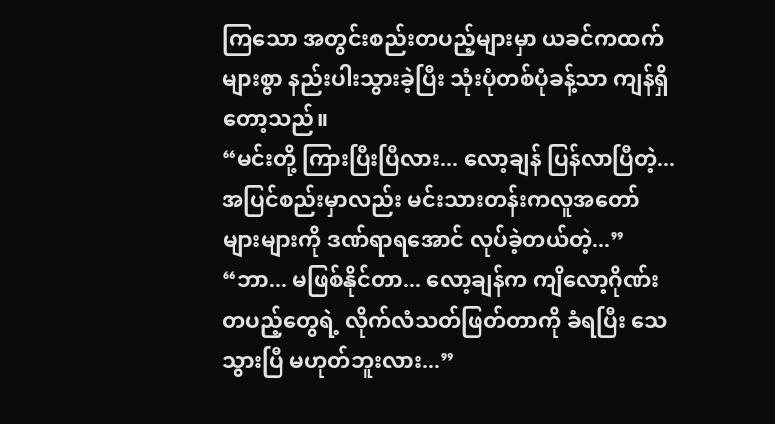ကြသော အတွင်းစည်းတပည့်များမှာ ယခင်ကထက် များစွာ နည်းပါးသွားခဲ့ပြီး သုံးပုံတစ်ပုံခန့်သာ ကျန်ရှိတော့သည်။
“မင်းတို့ ကြားပြီးပြီလား... လော့ချန် ပြန်လာပြီတဲ့... အပြင်စည်းမှာလည်း မင်းသားတန်းကလူအတော်များများကို ဒဏ်ရာရအောင် လုပ်ခဲ့တယ်တဲ့...”
“ဘာ... မဖြစ်နိုင်တာ... လော့ချန်က ကျိလော့ဂိုဏ်းတပည့်တွေရဲ့ လိုက်လံသတ်ဖြတ်တာကို ခံရပြီး သေသွားပြီ မဟုတ်ဘူးလား...”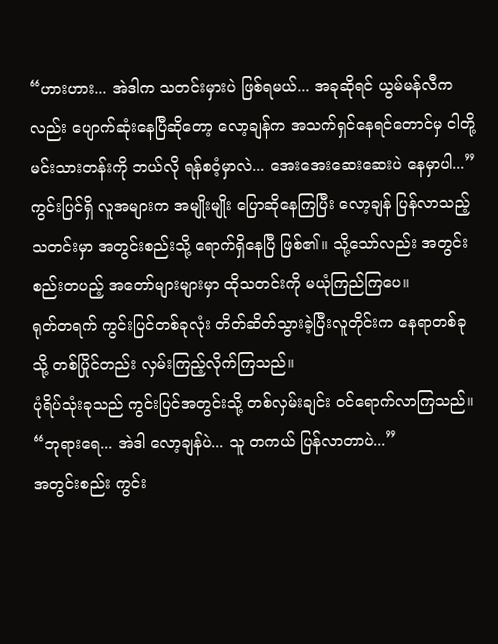“ဟားဟား... အဲဒါက သတင်းမှားပဲ ဖြစ်ရမယ်... အခုဆိုရင် ယွမ်မန်လီကလည်း ပျောက်ဆုံးနေပြီဆိုတော့ လော့ချန်က အသက်ရှင်နေရင်တောင်မှ ငါတို့ မင်းသားတန်းကို ဘယ်လို ရန်စဝံ့မှာလဲ... အေးအေးဆေးဆေးပဲ နေမှာပါ...”
ကွင်းပြင်ရှိ လူအများက အမျိုးမျိုး ပြောဆိုနေကြပြီး လော့ချန် ပြန်လာသည့်သတင်းမှာ အတွင်းစည်းသို့ ရောက်ရှိနေပြီ ဖြစ်၏။ သို့သော်လည်း အတွင်းစည်းတပည့် အတော်များများမှာ ထိုသတင်းကို မယုံကြည်ကြပေ။
ရုတ်တရက် ကွင်းပြင်တစ်ခုလုံး တိတ်ဆိတ်သွားခဲ့ပြီးလူတိုင်းက နေရာတစ်ခုသို့ တစ်ပြိုင်တည်း လှမ်းကြည့်လိုက်ကြသည်။
ပုံရိပ်သုံးခုသည် ကွင်းပြင်အတွင်းသို့ တစ်လှမ်းချင်း ဝင်ရောက်လာကြသည်။
“ဘုရားရေ... အဲဒါ လော့ချန်ပဲ... သူ တကယ် ပြန်လာတာပဲ...”
အတွင်းစည်း ကွင်း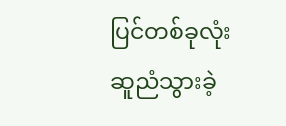ပြင်တစ်ခုလုံး ဆူညံသွားခဲ့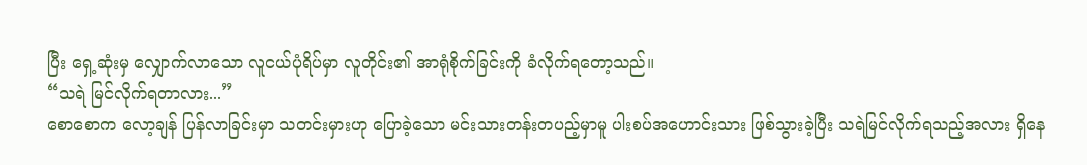ပြီး ရှေ့ဆုံးမှ လျှောက်လာသော လူငယ်ပုံရိပ်မှာ လူတိုင်း၏ အာရုံစိုက်ခြင်းကို ခံလိုက်ရတော့သည်။
“သရဲ မြင်လိုက်ရတာလား...”
စောစောက လော့ချန် ပြန်လာခြင်းမှာ သတင်းမှားဟု ပြောခဲ့သော မင်းသားတန်းတပည့်မှာမူ ပါးစပ်အဟောင်းသား ဖြစ်သွားခဲ့ပြီး သရဲမြင်လိုက်ရသည့်အလား ရှိနေ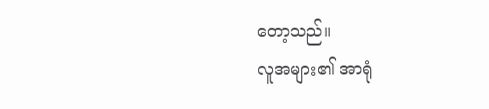တော့သည်။
လူအများ၏ အာရုံ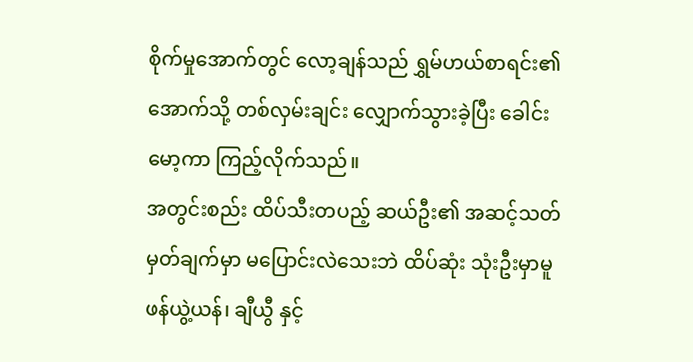စိုက်မှုအောက်တွင် လော့ချန်သည် ရွှမ်ဟယ်စာရင်း၏ အောက်သို့ တစ်လှမ်းချင်း လျှောက်သွားခဲ့ပြီး ခေါင်းမော့ကာ ကြည့်လိုက်သည်။
အတွင်းစည်း ထိပ်သီးတပည့် ဆယ်ဦး၏ အဆင့်သတ်မှတ်ချက်မှာ မပြောင်းလဲသေးဘဲ ထိပ်ဆုံး သုံးဦးမှာမူ ဖန်ယွဲ့ယန်၊ ချီယွီ နှင့်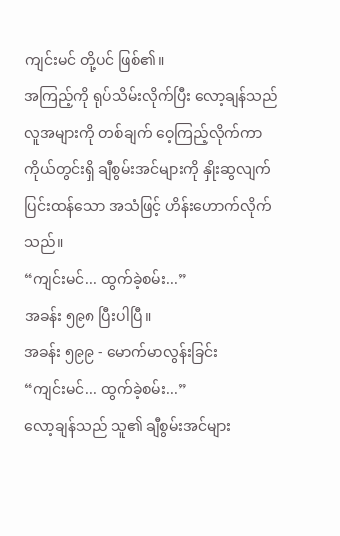ကျင်းမင် တို့ပင် ဖြစ်၏။
အကြည့်ကို ရုပ်သိမ်းလိုက်ပြီး လော့ချန်သည်လူအများကို တစ်ချက် ဝေ့ကြည့်လိုက်ကာ ကိုယ်တွင်းရှိ ချီစွမ်းအင်များကို နှိုးဆွလျက် ပြင်းထန်သော အသံဖြင့် ဟိန်းဟောက်လိုက်သည်။
“ကျင်းမင်... ထွက်ခဲ့စမ်း...”
အခန်း ၅၉၈ ပြီးပါပြီ။
အခန်း ၅၉၉ - မောက်မာလွန်းခြင်း
“ကျင်းမင်... ထွက်ခဲ့စမ်း...”
လော့ချန်သည် သူ၏ ချီစွမ်းအင်များ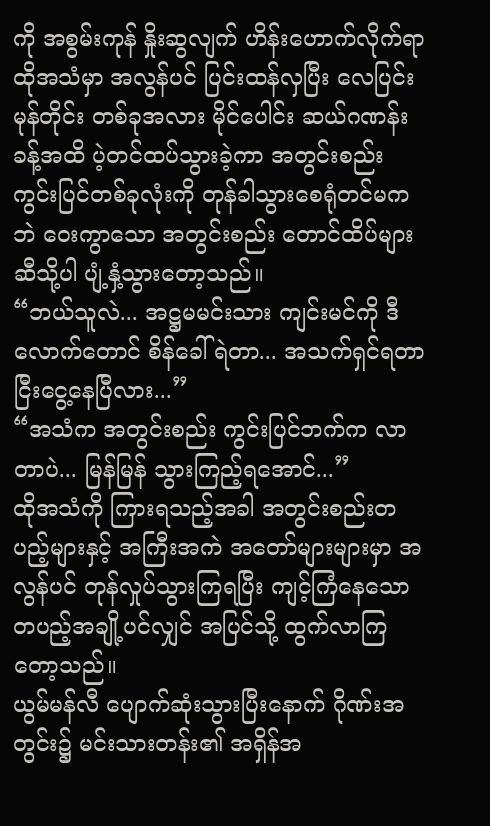ကို အစွမ်းကုန် နှိုးဆွလျက် ဟိန်းဟောက်လိုက်ရာ ထိုအသံမှာ အလွန်ပင် ပြင်းထန်လှပြီး လေပြင်းမုန်တိုင်း တစ်ခုအလား မိုင်ပေါင်း ဆယ်ဂဏန်းခန့်အထိ ပဲ့တင်ထပ်သွားခဲ့ကာ အတွင်းစည်း ကွင်းပြင်တစ်ခုလုံးကို တုန်ခါသွားစေရုံတင်မကဘဲ ဝေးကွာသော အတွင်းစည်း တောင်ထိပ်များဆီသို့ပါ ပျံ့နှံ့သွားတော့သည်။
“ဘယ်သူလဲ... အဋ္ဌမမင်းသား ကျင်းမင်ကို ဒီလောက်တောင် စိန်ခေါ်ရဲတာ... အသက်ရှင်ရတာ ငြီးငွေ့နေပြီလား...”
“အသံက အတွင်းစည်း ကွင်းပြင်ဘက်က လာတာပဲ... မြန်မြန် သွားကြည့်ရအောင်...”
ထိုအသံကို ကြားရသည့်အခါ အတွင်းစည်းတပည့်များနှင့် အကြီးအကဲ အတော်များများမှာ အလွန်ပင် တုန်လှုပ်သွားကြရပြီး ကျင့်ကြံနေသော တပည့်အချို့ပင်လျှင် အပြင်သို့ ထွက်လာကြတော့သည်။
ယွမ်မန်လီ ပျောက်ဆုံးသွားပြီးနောက် ဂိုဏ်းအတွင်း၌ မင်းသားတန်း၏ အရှိန်အ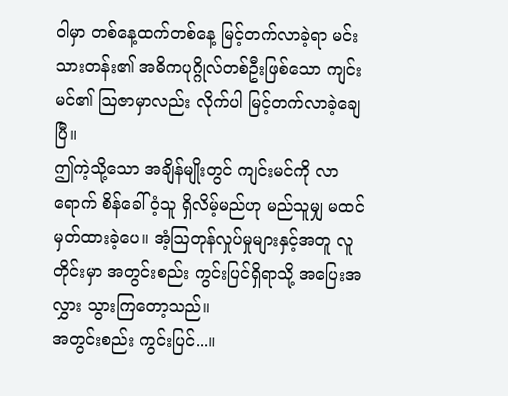ဝါမှာ တစ်နေ့ထက်တစ်နေ့ မြင့်တက်လာခဲ့ရာ မင်းသားတန်း၏ အဓိကပုဂ္ဂိုလ်တစ်ဦးဖြစ်သော ကျင်းမင်၏ သြဇာမှာလည်း လိုက်ပါ မြင့်တက်လာခဲ့ချေပြီ။
ဤကဲ့သို့သော အချိန်မျိုးတွင် ကျင်းမင်ကို လာရောက် စိန်ခေါ်ဝံ့သူ ရှိလိမ့်မည်ဟု မည်သူမျှ မထင်မှတ်ထားခဲ့ပေ။ အံ့သြတုန်လှုပ်မှုများနှင့်အတူ လူတိုင်းမှာ အတွင်းစည်း ကွင်းပြင်ရှိရာသို့ အပြေးအလွှား သွားကြတော့သည်။
အတွင်းစည်း ကွင်းပြင်...။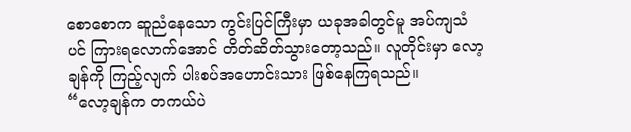စောစောက ဆူညံနေသော ကွင်းပြင်ကြီးမှာ ယခုအခါတွင်မူ အပ်ကျသံပင် ကြားရလောက်အောင် တိတ်ဆိတ်သွားတော့သည်။ လူတိုင်းမှာ လော့ချန်ကို ကြည့်လျက် ပါးစပ်အဟောင်းသား ဖြစ်နေကြရသည်။
“လော့ချန်က တကယ်ပဲ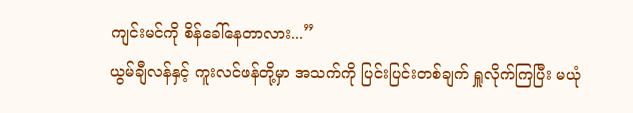ကျင်းမင်ကို စိန်ခေါ်နေတာလား...”
ယွမ်ချီလန်နှင့် ကူးလင်ဖန်တို့မှာ အသက်ကို ပြင်းပြင်းတစ်ချက် ရှူလိုက်ကြပြီး မယုံ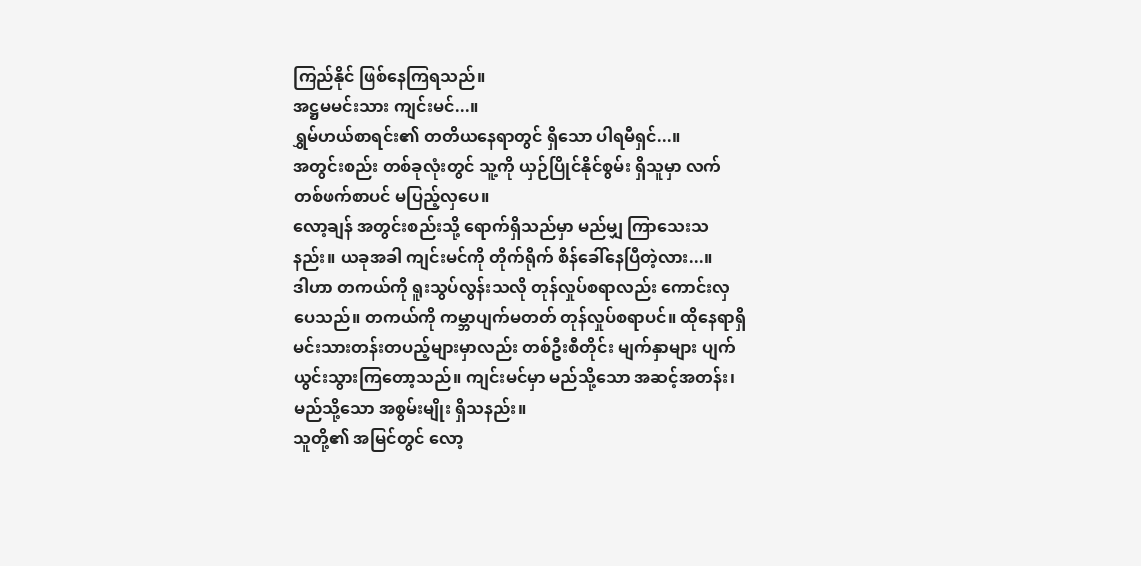ကြည်နိုင် ဖြစ်နေကြရသည်။
အဋ္ဌမမင်းသား ကျင်းမင်...။
ရွှမ်ဟယ်စာရင်း၏ တတိယနေရာတွင် ရှိသော ပါရမီရှင်...။
အတွင်းစည်း တစ်ခုလုံးတွင် သူ့ကို ယှဉ်ပြိုင်နိုင်စွမ်း ရှိသူမှာ လက်တစ်ဖက်စာပင် မပြည့်လှပေ။
လော့ချန် အတွင်းစည်းသို့ ရောက်ရှိသည်မှာ မည်မျှ ကြာသေးသနည်း။ ယခုအခါ ကျင်းမင်ကို တိုက်ရိုက် စိန်ခေါ်နေပြီတဲ့လား...။
ဒါဟာ တကယ်ကို ရူးသွပ်လွန်းသလို တုန်လှုပ်စရာလည်း ကောင်းလှပေသည်။ တကယ်ကို ကမ္ဘာပျက်မတတ် တုန်လှုပ်စရာပင်။ ထိုနေရာရှိ မင်းသားတန်းတပည့်များမှာလည်း တစ်ဦးစီတိုင်း မျက်နှာများ ပျက်ယွင်းသွားကြတော့သည်။ ကျင်းမင်မှာ မည်သို့သော အဆင့်အတန်း၊ မည်သို့သော အစွမ်းမျိုး ရှိသနည်း။
သူတို့၏ အမြင်တွင် လော့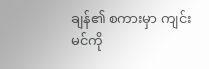ချန်၏ စကားမှာ ကျင်းမင်ကို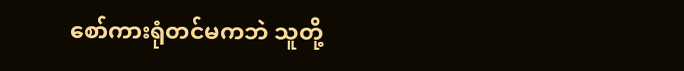စော်ကားရုံတင်မကဘဲ သူတို့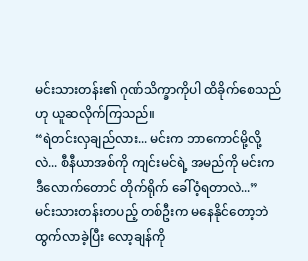မင်းသားတန်း၏ ဂုဏ်သိက္ခာကိုပါ ထိခိုက်စေသည်ဟု ယူဆလိုက်ကြသည်။
“ရဲတင်းလှချည်လား... မင်းက ဘာကောင်မို့လို့လဲ... စီနီယာအစ်ကို ကျင်းမင်ရဲ့ အမည်ကို မင်းက ဒီလောက်တောင် တိုက်ရိုက် ခေါ်ဝံ့ရတာလဲ...”
မင်းသားတန်းတပည့် တစ်ဦးက မနေနိုင်တော့ဘဲ ထွက်လာခဲ့ပြီး လော့ချန်ကို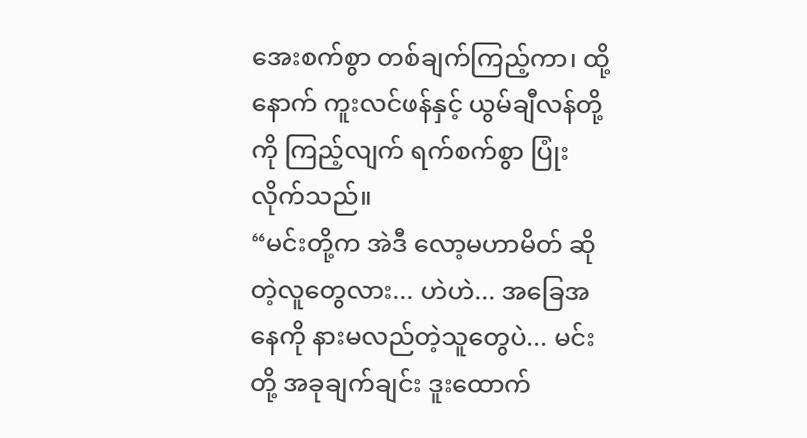အေးစက်စွာ တစ်ချက်ကြည့်ကာ၊ ထို့နောက် ကူးလင်ဖန်နှင့် ယွမ်ချီလန်တို့ကို ကြည့်လျက် ရက်စက်စွာ ပြုံးလိုက်သည်။
“မင်းတို့က အဲဒီ လော့မဟာမိတ် ဆိုတဲ့လူတွေလား... ဟဲဟဲ... အခြေအနေကို နားမလည်တဲ့သူတွေပဲ... မင်းတို့ အခုချက်ချင်း ဒူးထောက်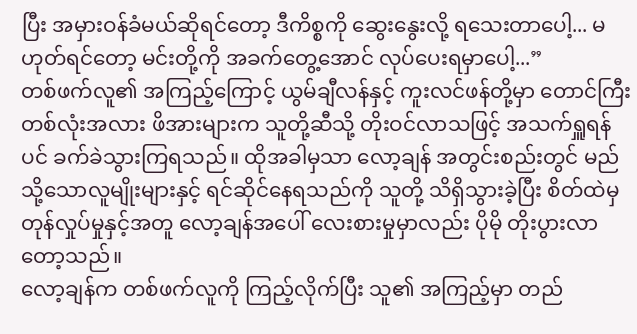ပြီး အမှားဝန်ခံမယ်ဆိုရင်တော့ ဒီကိစ္စကို ဆွေးနွေးလို့ ရသေးတာပေါ့... မဟုတ်ရင်တော့ မင်းတို့ကို အခက်တွေ့အောင် လုပ်ပေးရမှာပေါ့...”
တစ်ဖက်လူ၏ အကြည့်ကြောင့် ယွမ်ချီလန်နှင့် ကူးလင်ဖန်တို့မှာ တောင်ကြီးတစ်လုံးအလား ဖိအားများက သူတို့ဆီသို့ တိုးဝင်လာသဖြင့် အသက်ရှူရန်ပင် ခက်ခဲသွားကြရသည်။ ထိုအခါမှသာ လော့ချန် အတွင်းစည်းတွင် မည်သို့သောလူမျိုးများနှင့် ရင်ဆိုင်နေရသည်ကို သူတို့ သိရှိသွားခဲ့ပြီး စိတ်ထဲမှ တုန်လှုပ်မှုနှင့်အတူ လော့ချန်အပေါ် လေးစားမှုမှာလည်း ပိုမို တိုးပွားလာတော့သည်။
လော့ချန်က တစ်ဖက်လူကို ကြည့်လိုက်ပြီး သူ၏ အကြည့်မှာ တည်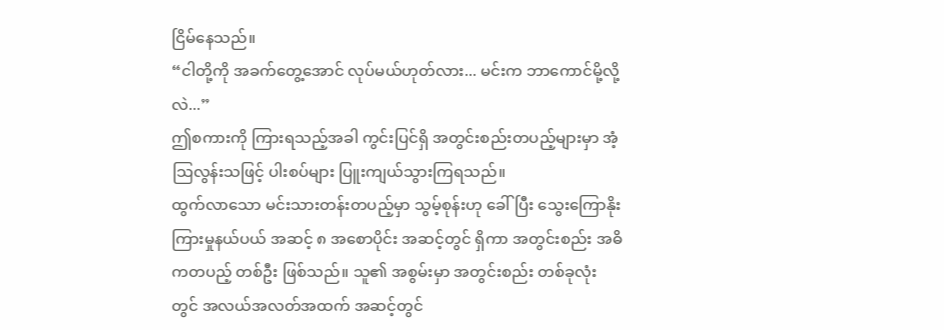ငြိမ်နေသည်။
“ငါတို့ကို အခက်တွေ့အောင် လုပ်မယ်ဟုတ်လား... မင်းက ဘာကောင်မို့လို့လဲ...”
ဤစကားကို ကြားရသည့်အခါ ကွင်းပြင်ရှိ အတွင်းစည်းတပည့်များမှာ အံ့သြလွန်းသဖြင့် ပါးစပ်များ ပြူးကျယ်သွားကြရသည်။
ထွက်လာသော မင်းသားတန်းတပည့်မှာ သွမ့်စုန်းဟု ခေါ်ပြီး သွေးကြောနိုးကြားမှုနယ်ပယ် အဆင့် ၈ အစောပိုင်း အဆင့်တွင် ရှိကာ အတွင်းစည်း အဓိကတပည့် တစ်ဦး ဖြစ်သည်။ သူ၏ အစွမ်းမှာ အတွင်းစည်း တစ်ခုလုံးတွင် အလယ်အလတ်အထက် အဆင့်တွင်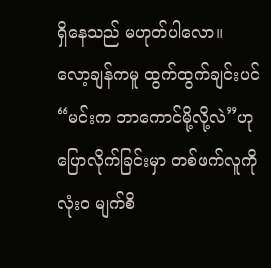ရှိနေသည် မဟုတ်ပါလော။
လော့ချန်ကမူ ထွက်ထွက်ချင်းပင် “မင်းက ဘာကောင်မို့လို့လဲ”ဟု ပြောလိုက်ခြင်းမှာ တစ်ဖက်လူကို လုံးဝ မျက်စိ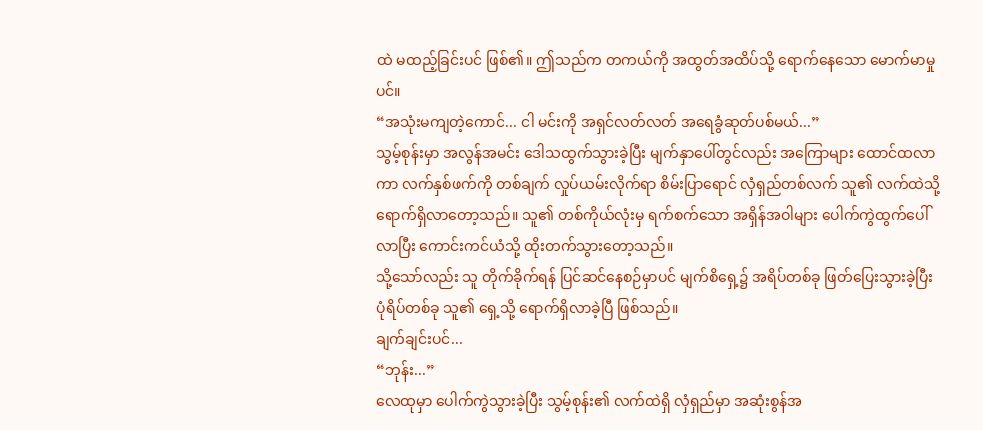ထဲ မထည့်ခြင်းပင် ဖြစ်၏။ ဤသည်က တကယ်ကို အထွတ်အထိပ်သို့ ရောက်နေသော မောက်မာမှုပင်။
“အသုံးမကျတဲ့ကောင်... ငါ မင်းကို အရှင်လတ်လတ် အရေခွံဆုတ်ပစ်မယ်...”
သွမ့်စုန်းမှာ အလွန်အမင်း ဒေါသထွက်သွားခဲ့ပြီး မျက်နှာပေါ်တွင်လည်း အကြောများ ထောင်ထလာကာ လက်နှစ်ဖက်ကို တစ်ချက် လှုပ်ယမ်းလိုက်ရာ စိမ်းပြာရောင် လှံရှည်တစ်လက် သူ၏ လက်ထဲသို့ ရောက်ရှိလာတော့သည်။ သူ၏ တစ်ကိုယ်လုံးမှ ရက်စက်သော အရှိန်အဝါများ ပေါက်ကွဲထွက်ပေါ်လာပြီး ကောင်းကင်ယံသို့ ထိုးတက်သွားတော့သည်။
သို့သော်လည်း သူ တိုက်ခိုက်ရန် ပြင်ဆင်နေစဉ်မှာပင် မျက်စိရှေ့၌ အရိပ်တစ်ခု ဖြတ်ပြေးသွားခဲ့ပြီး ပုံရိပ်တစ်ခု သူ၏ ရှေ့သို့ ရောက်ရှိလာခဲ့ပြီ ဖြစ်သည်။
ချက်ချင်းပင်...
“ဘုန်း...”
လေထုမှာ ပေါက်ကွဲသွားခဲ့ပြီး သွမ့်စုန်း၏ လက်ထဲရှိ လှံရှည်မှာ အဆုံးစွန်အ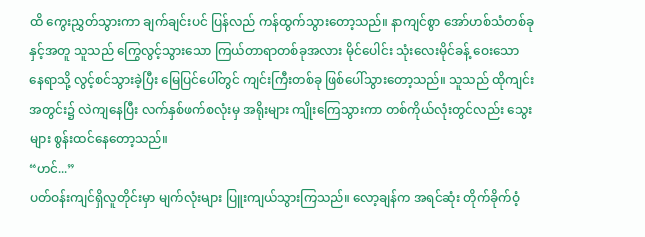ထိ ကွေးညွှတ်သွားကာ ချက်ချင်းပင် ပြန်လည် ကန်ထွက်သွားတော့သည်။ နာကျင်စွာ အော်ဟစ်သံတစ်ခုနှင့်အတူ သူသည် ကြွေလွင့်သွားသော ကြယ်တာရာတစ်ခုအလား မိုင်ပေါင်း သုံးလေးမိုင်ခန့် ဝေးသော နေရာသို့ လွင့်စင်သွားခဲ့ပြီး မြေပြင်ပေါ်တွင် ကျင်းကြီးတစ်ခု ဖြစ်ပေါ်သွားတော့သည်။ သူသည် ထိုကျင်းအတွင်း၌ လဲကျနေပြီး လက်နှစ်ဖက်စလုံးမှ အရိုးများ ကျိုးကြေသွားကာ တစ်ကိုယ်လုံးတွင်လည်း သွေးများ စွန်းထင်နေတော့သည်။
“ဟင်...”
ပတ်ဝန်းကျင်ရှိလူတိုင်းမှာ မျက်လုံးများ ပြူးကျယ်သွားကြသည်။ လော့ချန်က အရင်ဆုံး တိုက်ခိုက်ဝံ့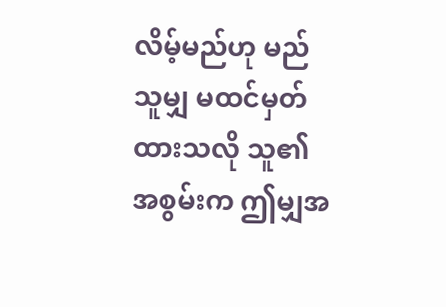လိမ့်မည်ဟု မည်သူမျှ မထင်မှတ်ထားသလို သူ၏ အစွမ်းက ဤမျှအ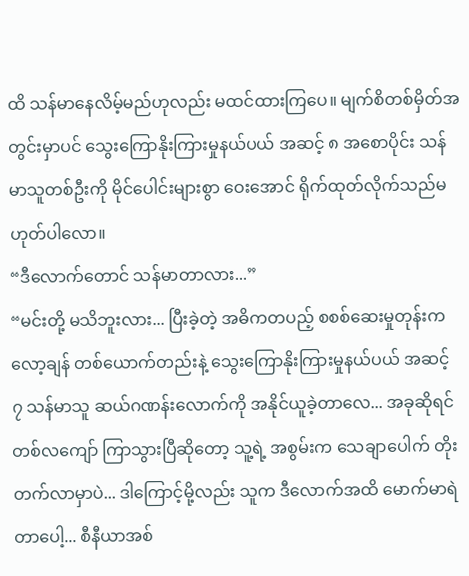ထိ သန်မာနေလိမ့်မည်ဟုလည်း မထင်ထားကြပေ။ မျက်စိတစ်မှိတ်အတွင်းမှာပင် သွေးကြောနိုးကြားမှုနယ်ပယ် အဆင့် ၈ အစောပိုင်း သန်မာသူတစ်ဦးကို မိုင်ပေါင်းများစွာ ဝေးအောင် ရိုက်ထုတ်လိုက်သည်မဟုတ်ပါလော။
“ဒီလောက်တောင် သန်မာတာလား...”
“မင်းတို့ မသိဘူးလား... ပြီးခဲ့တဲ့ အဓိကတပည့် စစစ်ဆေးမှုတုန်းက လော့ချန် တစ်ယောက်တည်းနဲ့ သွေးကြောနိုးကြားမှုနယ်ပယ် အဆင့် ၇ သန်မာသူ ဆယ်ဂဏန်းလောက်ကို အနိုင်ယူခဲ့တာလေ... အခုဆိုရင် တစ်လကျော် ကြာသွားပြီဆိုတော့ သူ့ရဲ့ အစွမ်းက သေချာပေါက် တိုးတက်လာမှာပဲ... ဒါကြောင့်မို့လည်း သူက ဒီလောက်အထိ မောက်မာရဲတာပေါ့... စီနီယာအစ်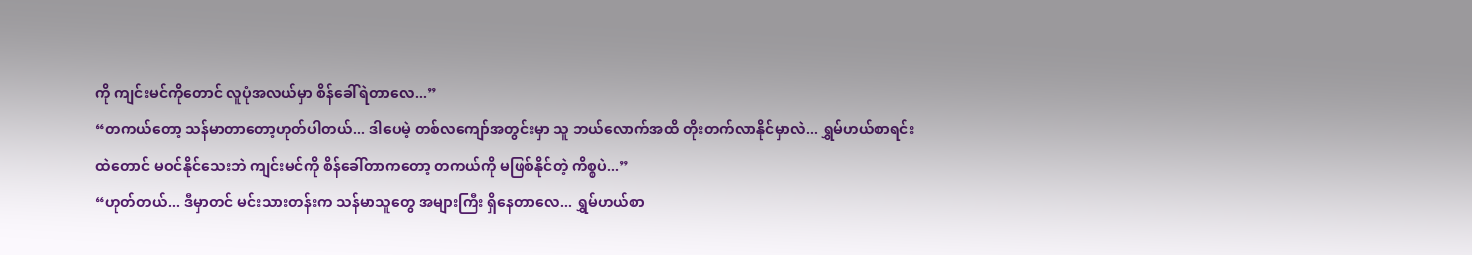ကို ကျင်းမင်ကိုတောင် လူပုံအလယ်မှာ စိန်ခေါ်ရဲတာလေ...”
“တကယ်တော့ သန်မာတာတော့ဟုတ်ပါတယ်... ဒါပေမဲ့ တစ်လကျော်အတွင်းမှာ သူ ဘယ်လောက်အထိ တိုးတက်လာနိုင်မှာလဲ... ရွှမ်ဟယ်စာရင်းထဲတောင် မဝင်နိုင်သေးဘဲ ကျင်းမင်ကို စိန်ခေါ်တာကတော့ တကယ်ကို မဖြစ်နိုင်တဲ့ ကိစ္စပဲ...”
“ဟုတ်တယ်... ဒီမှာတင် မင်းသားတန်းက သန်မာသူတွေ အများကြီး ရှိနေတာလေ... ရွှမ်ဟယ်စာ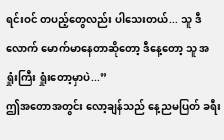ရင်းဝင် တပည့်တွေလည်း ပါသေးတယ်... သူ ဒီလောက် မောက်မာနေတာဆိုတော့ ဒီနေ့တော့ သူ အရှုံးကြီး ရှုံးတော့မှာပဲ...”
ဤအတောအတွင်း လော့ချန်သည် နေ့ညမပြတ် ခရီး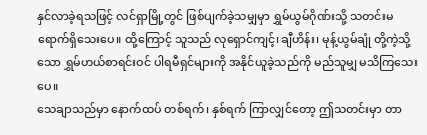နှင်လာခဲ့ရသဖြင့် လင်ရှာမြို့တွင် ဖြစ်ပျက်ခဲ့သမျှမှာ ရွှမ်ယွမ်ဂိုဏ်းသို့ သတင်းမရောက်ရှိသေးပေ။ ထို့ကြောင့် သူသည် လုရှောင်ကျင့်၊ ချီဟိန်း၊ မုန့်ယွမ်ချုံ တို့ကဲ့သို့သော ရွှမ်ဟယ်စာရင်းဝင် ပါရမီရှင်များကို အနိုင်ယူခဲ့သည်ကို မည်သူမျှ မသိကြသေးပေ။
သေချာသည်မှာ နောက်ထပ် တစ်ရက်၊ နှစ်ရက် ကြာလျှင်တော့ ဤသတင်းမှာ တာ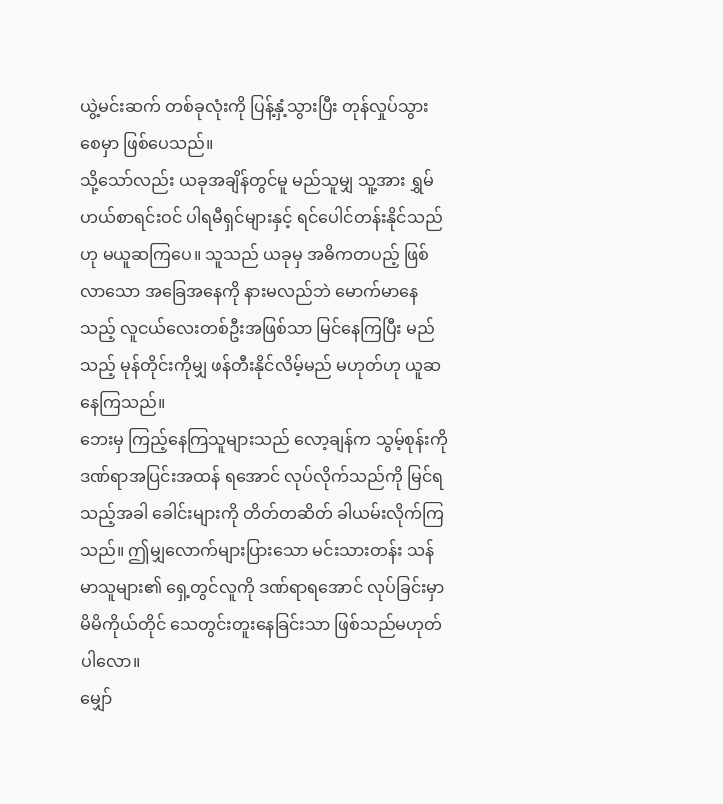ယွဲ့မင်းဆက် တစ်ခုလုံးကို ပြန့်နှံ့သွားပြီး တုန်လှုပ်သွားစေမှာ ဖြစ်ပေသည်။
သို့သော်လည်း ယခုအချိန်တွင်မူ မည်သူမျှ သူ့အား ရွှမ်ဟယ်စာရင်းဝင် ပါရမီရှင်များနှင့် ရင်ပေါင်တန်းနိုင်သည်ဟု မယူဆကြပေ။ သူသည် ယခုမှ အဓိကတပည့် ဖြစ်လာသော အခြေအနေကို နားမလည်ဘဲ မောက်မာနေသည့် လူငယ်လေးတစ်ဦးအဖြစ်သာ မြင်နေကြပြီး မည်သည့် မုန်တိုင်းကိုမျှ ဖန်တီးနိုင်လိမ့်မည် မဟုတ်ဟု ယူဆနေကြသည်။
ဘေးမှ ကြည့်နေကြသူများသည် လော့ချန်က သွမ့်စုန်းကို ဒဏ်ရာအပြင်းအထန် ရအောင် လုပ်လိုက်သည်ကို မြင်ရသည့်အခါ ခေါင်းများကို တိတ်တဆိတ် ခါယမ်းလိုက်ကြသည်။ ဤမျှလောက်များပြားသော မင်းသားတန်း သန်မာသူများ၏ ရှေ့တွင်လူကို ဒဏ်ရာရအောင် လုပ်ခြင်းမှာ မိမိကိုယ်တိုင် သေတွင်းတူးနေခြင်းသာ ဖြစ်သည်မဟုတ်ပါလော။
မျှော်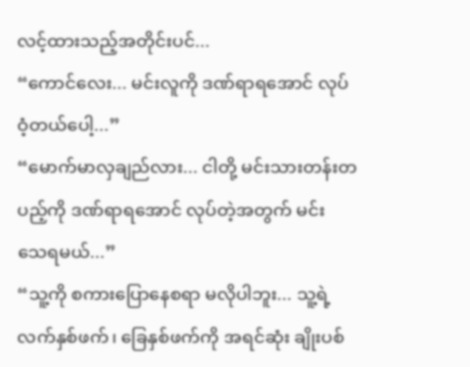လင့်ထားသည့်အတိုင်းပင်...
“ကောင်လေး... မင်းလူကို ဒဏ်ရာရအောင် လုပ်ဝံ့တယ်ပေါ့...”
“မောက်မာလှချည်လား... ငါတို့ မင်းသားတန်းတပည့်ကို ဒဏ်ရာရအောင် လုပ်တဲ့အတွက် မင်း သေရမယ်...”
“သူ့ကို စကားပြောနေစရာ မလိုပါဘူး... သူ့ရဲ့ လက်နှစ်ဖက်၊ ခြေနှစ်ဖက်ကို အရင်ဆုံး ချိုးပစ်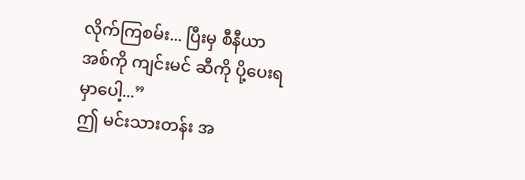လိုက်ကြစမ်း... ပြီးမှ စီနီယာအစ်ကို ကျင်းမင် ဆီကို ပို့ပေးရမှာပေါ့...”
ဤ မင်းသားတန်း အ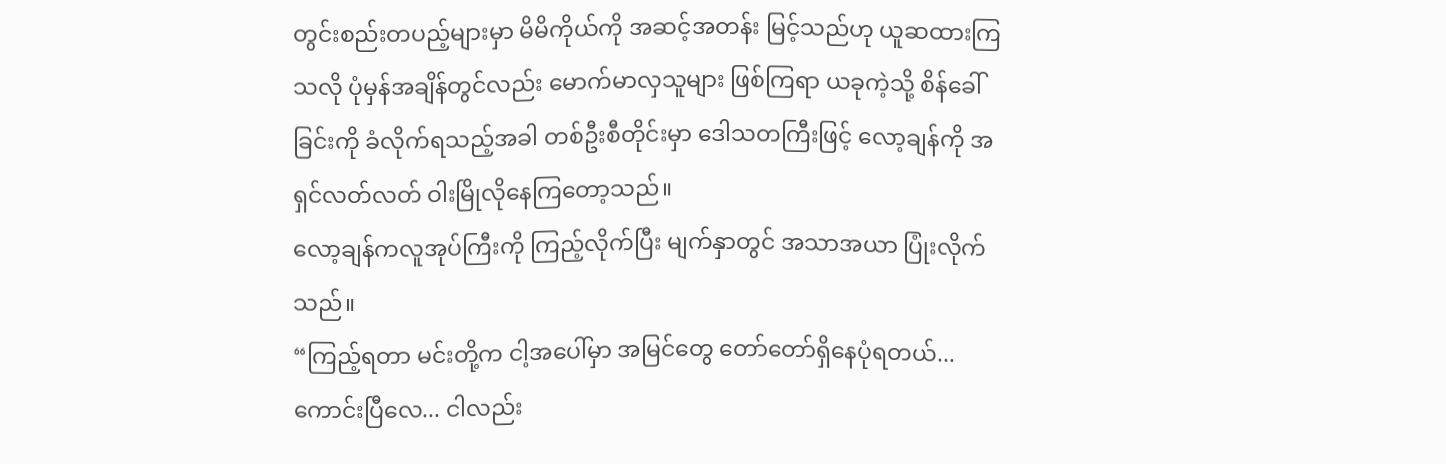တွင်းစည်းတပည့်များမှာ မိမိကိုယ်ကို အဆင့်အတန်း မြင့်သည်ဟု ယူဆထားကြသလို ပုံမှန်အချိန်တွင်လည်း မောက်မာလှသူများ ဖြစ်ကြရာ ယခုကဲ့သို့ စိန်ခေါ်ခြင်းကို ခံလိုက်ရသည့်အခါ တစ်ဦးစီတိုင်းမှာ ဒေါသတကြီးဖြင့် လော့ချန်ကို အရှင်လတ်လတ် ဝါးမြိုလိုနေကြတော့သည်။
လော့ချန်ကလူအုပ်ကြီးကို ကြည့်လိုက်ပြီး မျက်နှာတွင် အသာအယာ ပြုံးလိုက်သည်။
“ကြည့်ရတာ မင်းတို့က ငါ့အပေါ်မှာ အမြင်တွေ တော်တော်ရှိနေပုံရတယ်... ကောင်းပြီလေ... ငါလည်း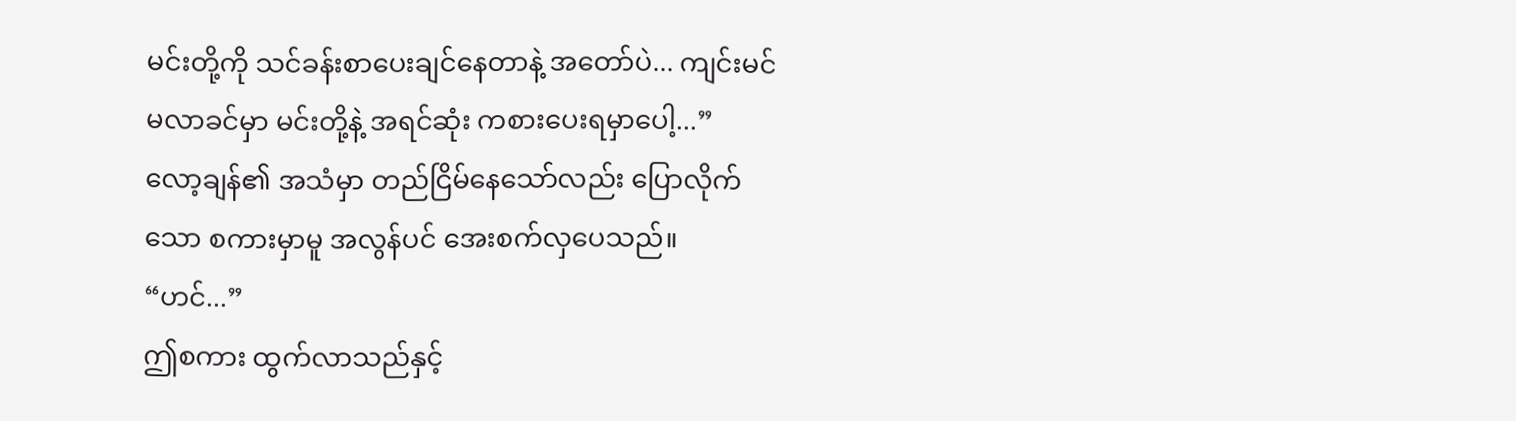မင်းတို့ကို သင်ခန်းစာပေးချင်နေတာနဲ့ အတော်ပဲ... ကျင်းမင် မလာခင်မှာ မင်းတို့နဲ့ အရင်ဆုံး ကစားပေးရမှာပေါ့...”
လော့ချန်၏ အသံမှာ တည်ငြိမ်နေသော်လည်း ပြောလိုက်သော စကားမှာမူ အလွန်ပင် အေးစက်လှပေသည်။
“ဟင်...”
ဤစကား ထွက်လာသည်နှင့်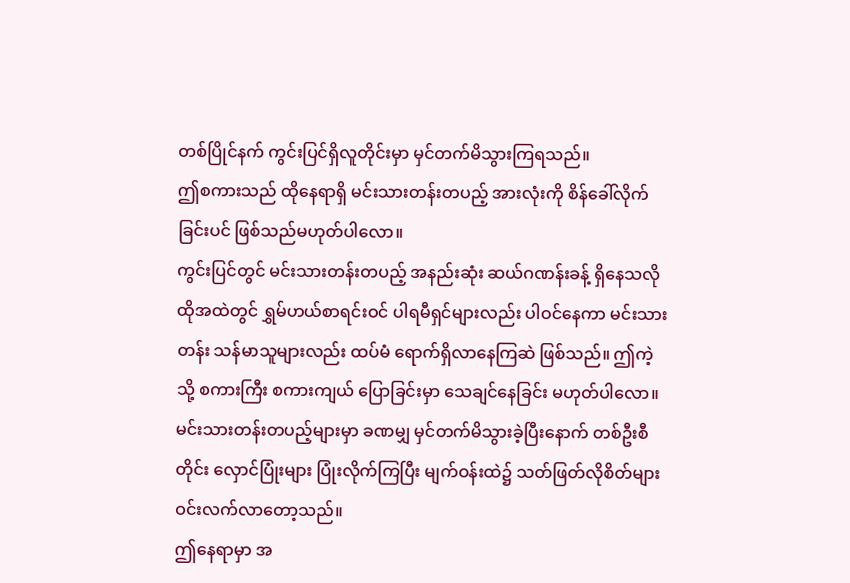တစ်ပြိုင်နက် ကွင်းပြင်ရှိလူတိုင်းမှာ မှင်တက်မိသွားကြရသည်။
ဤစကားသည် ထိုနေရာရှိ မင်းသားတန်းတပည့် အားလုံးကို စိန်ခေါ်လိုက်ခြင်းပင် ဖြစ်သည်မဟုတ်ပါလော။
ကွင်းပြင်တွင် မင်းသားတန်းတပည့် အနည်းဆုံး ဆယ်ဂဏန်းခန့် ရှိနေသလို ထိုအထဲတွင် ရွှမ်ဟယ်စာရင်းဝင် ပါရမီရှင်များလည်း ပါဝင်နေကာ မင်းသားတန်း သန်မာသူများလည်း ထပ်မံ ရောက်ရှိလာနေကြဆဲ ဖြစ်သည်။ ဤကဲ့သို့ စကားကြီး စကားကျယ် ပြောခြင်းမှာ သေချင်နေခြင်း မဟုတ်ပါလော။
မင်းသားတန်းတပည့်များမှာ ခဏမျှ မှင်တက်မိသွားခဲ့ပြီးနောက် တစ်ဦးစီတိုင်း လှောင်ပြုံးများ ပြုံးလိုက်ကြပြီး မျက်ဝန်းထဲ၌ သတ်ဖြတ်လိုစိတ်များ ဝင်းလက်လာတော့သည်။
ဤနေရာမှာ အ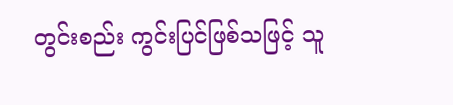တွင်းစည်း ကွင်းပြင်ဖြစ်သဖြင့် သူ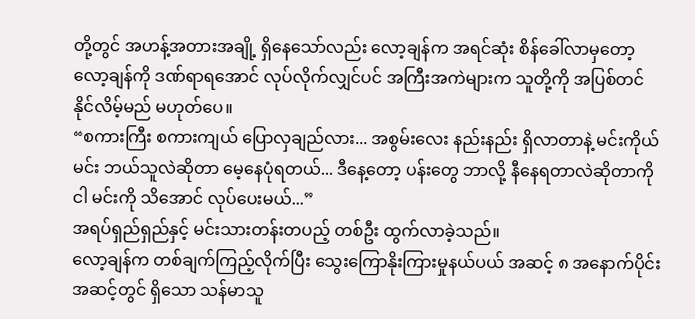တို့တွင် အဟန့်အတားအချို့ ရှိနေသော်လည်း လော့ချန်က အရင်ဆုံး စိန်ခေါ်လာမှတော့ လော့ချန်ကို ဒဏ်ရာရအောင် လုပ်လိုက်လျှင်ပင် အကြီးအကဲများက သူတို့ကို အပြစ်တင်နိုင်လိမ့်မည် မဟုတ်ပေ။
“စကားကြီး စကားကျယ် ပြောလှချည်လား... အစွမ်းလေး နည်းနည်း ရှိလာတာနဲ့ မင်းကိုယ်မင်း ဘယ်သူလဲဆိုတာ မေ့နေပုံရတယ်... ဒီနေ့တော့ ပန်းတွေ ဘာလို့ နီနေရတာလဲဆိုတာကို ငါ မင်းကို သိအောင် လုပ်ပေးမယ်...”
အရပ်ရှည်ရှည်နှင့် မင်းသားတန်းတပည့် တစ်ဦး ထွက်လာခဲ့သည်။
လော့ချန်က တစ်ချက်ကြည့်လိုက်ပြီး သွေးကြောနိုးကြားမှုနယ်ပယ် အဆင့် ၈ အနောက်ပိုင်း အဆင့်တွင် ရှိသော သန်မာသူ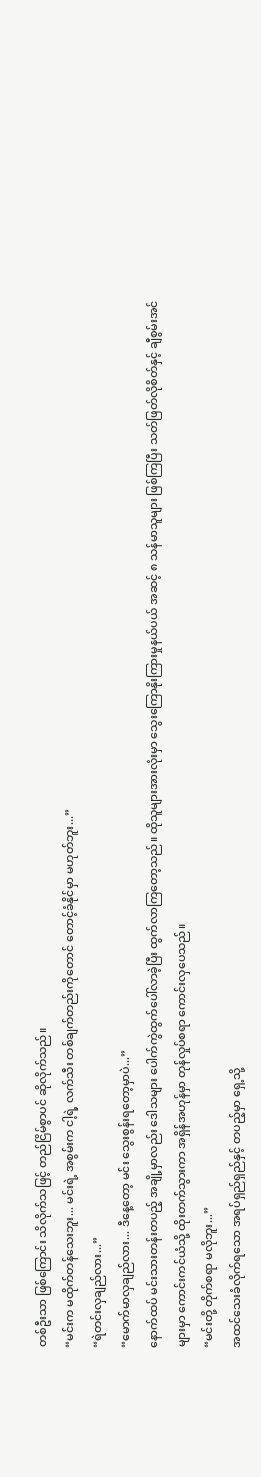တစ်ဦးသာ ဖြစ်ကြောင်း သိလိုက်သဖြင့် တည်ငြိမ်စွာပင် ဆိုလိုက်သည်။
“မင်းက မထိုက်တန်သေးဘူး... မင်းရဲ့ အစွမ်းက ငါ့ရဲ့ လက်သီး တစ်ချက်တည်းကိုတောင် တောင့်ခံနိုင်မှာ မဟုတ်ဘူး...”
“ရဲတင်းလှချည်လား...”
“မောက်မာလှချည်လား... ဒီနေ့တော့ မင်း သွေးစွန်းရတော့မှာပဲ...”
နောက်ထပ် မင်းသားတန်းတပည့် အချို့မှာလည်း ဒေါသများ ပေါက်ကွဲထွက်ပေါ်လာခဲ့ပြီး ထွက်လာကြတော့သည်။ ထိုသူများအားလုံးမှာ သွေးကြောနိုးကြားမှုနယ်ပယ် အဆင့် ၈ သန်မာသူများ ဖြစ်ကြပြီး သတ်ဖြတ်လိုစိတ်နှင့် ချီစွမ်းအင်များမှာ ကောင်းကင်ယံသို့ ထိုးတက်သွားကာ အရှိန်အဟုန်မှာ တုန်လှုပ်စရာ ကောင်းလှပေသည်။
“မင်းတို့ တိုက်စရာ မလိုဘူး...”
အထင်သေးခံလိုက်ရသော အရပ်ရှည်ရှည်နှင့် တပည့်မှာ ရှေ့သို့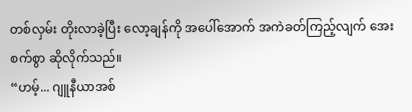တစ်လှမ်း တိုးလာခဲ့ပြီး လော့ချန်ကို အပေါ်အောက် အကဲခတ်ကြည့်လျက် အေးစက်စွာ ဆိုလိုက်သည်။
“ဟမ့်... ဂျူနီယာအစ်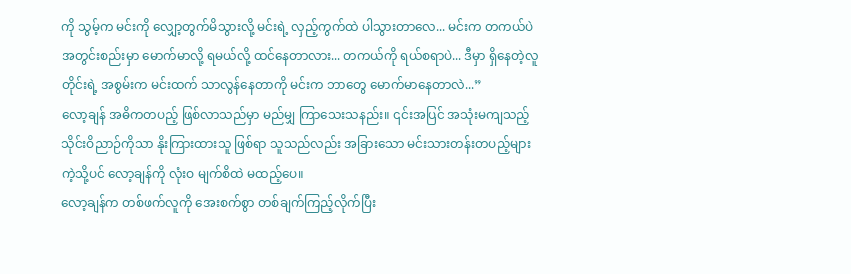ကို သွမ့်က မင်းကို လျှော့တွက်မိသွားလို့ မင်းရဲ့ လှည့်ကွက်ထဲ ပါသွားတာလေ... မင်းက တကယ်ပဲ အတွင်းစည်းမှာ မောက်မာလို့ ရမယ်လို့ ထင်နေတာလား... တကယ်ကို ရယ်စရာပဲ... ဒီမှာ ရှိနေတဲ့လူတိုင်းရဲ့ အစွမ်းက မင်းထက် သာလွန်နေတာကို မင်းက ဘာတွေ မောက်မာနေတာလဲ...”
လော့ချန် အဓိကတပည့် ဖြစ်လာသည်မှာ မည်မျှ ကြာသေးသနည်း။ ၎င်းအပြင် အသုံးမကျသည့် သိုင်းဝိညာဉ်ကိုသာ နိုးကြားထားသူ ဖြစ်ရာ သူသည်လည်း အခြားသော မင်းသားတန်းတပည့်များကဲ့သို့ပင် လော့ချန်ကို လုံးဝ မျက်စိထဲ မထည့်ပေ။
လော့ချန်က တစ်ဖက်လူကို အေးစက်စွာ တစ်ချက်ကြည့်လိုက်ပြီး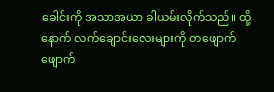ခေါင်းကို အသာအယာ ခါယမ်းလိုက်သည်။ ထို့နောက် လက်ချောင်းလေးများကို တဖျောက်ဖျောက်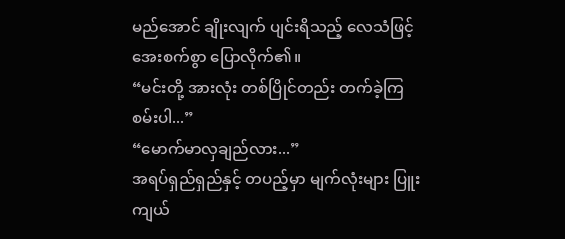မည်အောင် ချိုးလျက် ပျင်းရိသည့် လေသံဖြင့် အေးစက်စွာ ပြောလိုက်၏။
“မင်းတို့ အားလုံး တစ်ပြိုင်တည်း တက်ခဲ့ကြစမ်းပါ...”
“မောက်မာလှချည်လား...”
အရပ်ရှည်ရှည်နှင့် တပည့်မှာ မျက်လုံးများ ပြူးကျယ်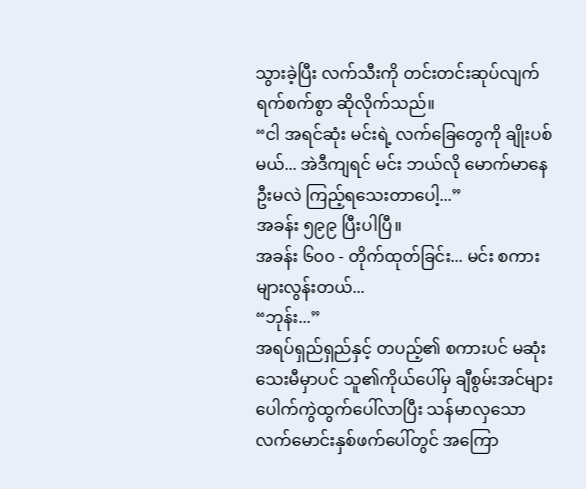သွားခဲ့ပြီး လက်သီးကို တင်းတင်းဆုပ်လျက် ရက်စက်စွာ ဆိုလိုက်သည်။
“ငါ အရင်ဆုံး မင်းရဲ့ လက်ခြေတွေကို ချိုးပစ်မယ်... အဲဒီကျရင် မင်း ဘယ်လို မောက်မာနေဦးမလဲ ကြည့်ရသေးတာပေါ့...”
အခန်း ၅၉၉ ပြီးပါပြီ။
အခန်း ၆၀၀ - တိုက်ထုတ်ခြင်း... မင်း စကားများလွန်းတယ်...
“ဘုန်း...”
အရပ်ရှည်ရှည်နှင့် တပည့်၏ စကားပင် မဆုံးသေးမီမှာပင် သူ၏ကိုယ်ပေါ်မှ ချီစွမ်းအင်များ ပေါက်ကွဲထွက်ပေါ်လာပြီး သန်မာလှသော လက်မောင်းနှစ်ဖက်ပေါ်တွင် အကြော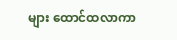များ ထောင်ထလာကာ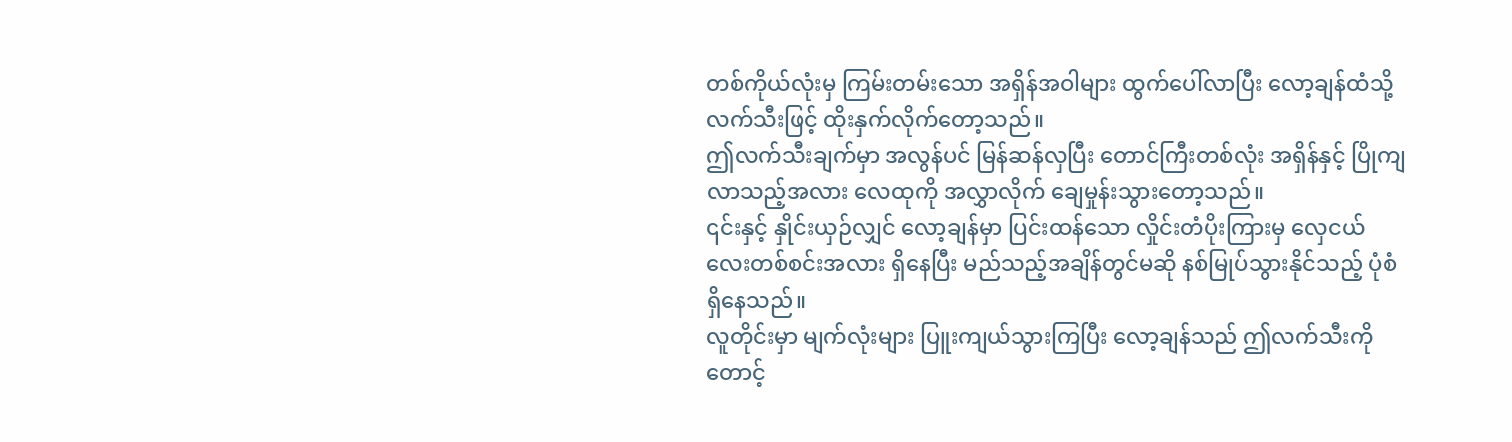တစ်ကိုယ်လုံးမှ ကြမ်းတမ်းသော အရှိန်အဝါများ ထွက်ပေါ်လာပြီး လော့ချန်ထံသို့ လက်သီးဖြင့် ထိုးနှက်လိုက်တော့သည်။
ဤလက်သီးချက်မှာ အလွန်ပင် မြန်ဆန်လှပြီး တောင်ကြီးတစ်လုံး အရှိန်နှင့် ပြိုကျလာသည့်အလား လေထုကို အလွှာလိုက် ချေမှုန်းသွားတော့သည်။
၎င်းနှင့် နှိုင်းယှဉ်လျှင် လော့ချန်မှာ ပြင်းထန်သော လှိုင်းတံပိုးကြားမှ လှေငယ်လေးတစ်စင်းအလား ရှိနေပြီး မည်သည့်အချိန်တွင်မဆို နစ်မြုပ်သွားနိုင်သည့် ပုံစံရှိနေသည်။
လူတိုင်းမှာ မျက်လုံးများ ပြူးကျယ်သွားကြပြီး လော့ချန်သည် ဤလက်သီးကို တောင့်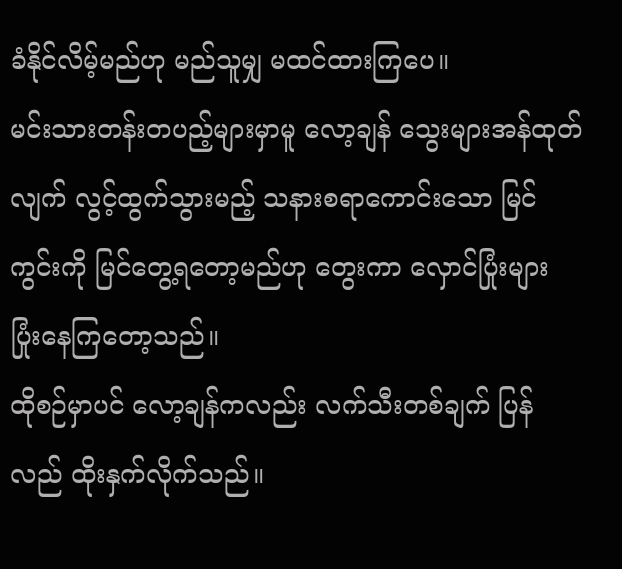ခံနိုင်လိမ့်မည်ဟု မည်သူမျှ မထင်ထားကြပေ။
မင်းသားတန်းတပည့်များမှာမူ လော့ချန် သွေးများအန်ထုတ်လျက် လွင့်ထွက်သွားမည့် သနားစရာကောင်းသော မြင်ကွင်းကို မြင်တွေ့ရတော့မည်ဟု တွေးကာ လှောင်ပြုံးများ ပြုံးနေကြတော့သည်။
ထိုစဉ်မှာပင် လော့ချန်ကလည်း လက်သီးတစ်ချက် ပြန်လည် ထိုးနှက်လိုက်သည်။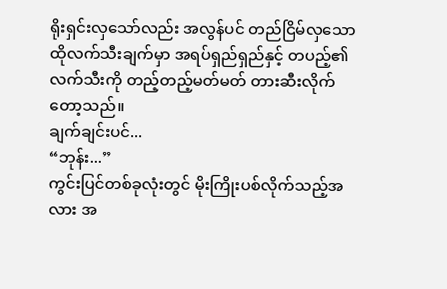ရိုးရှင်းလှသော်လည်း အလွန်ပင် တည်ငြိမ်လှသော ထိုလက်သီးချက်မှာ အရပ်ရှည်ရှည်နှင့် တပည့်၏ လက်သီးကို တည့်တည့်မတ်မတ် တားဆီးလိုက်တော့သည်။
ချက်ချင်းပင်...
“ဘုန်း...”
ကွင်းပြင်တစ်ခုလုံးတွင် မိုးကြိုးပစ်လိုက်သည့်အလား အ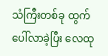သံကြီးတစ်ခု ထွက်ပေါ်လာခဲ့ပြီး လေထု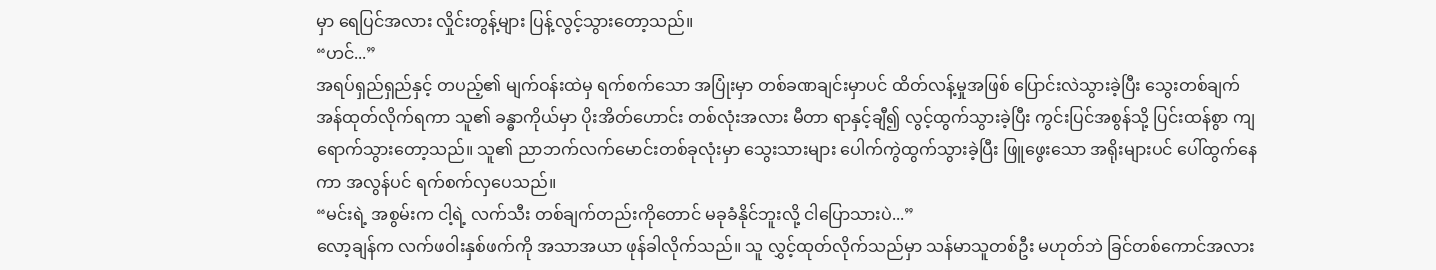မှာ ရေပြင်အလား လှိုင်းတွန့်များ ပြန့်လွင့်သွားတော့သည်။
“ဟင်...”
အရပ်ရှည်ရှည်နှင့် တပည့်၏ မျက်ဝန်းထဲမှ ရက်စက်သော အပြုံးမှာ တစ်ခဏချင်းမှာပင် ထိတ်လန့်မှုအဖြစ် ပြောင်းလဲသွားခဲ့ပြီး သွေးတစ်ချက် အန်ထုတ်လိုက်ရကာ သူ၏ ခန္ဓာကိုယ်မှာ ပိုးအိတ်ဟောင်း တစ်လုံးအလား မီတာ ရာနှင့်ချီ၍ လွင့်ထွက်သွားခဲ့ပြီး ကွင်းပြင်အစွန်သို့ ပြင်းထန်စွာ ကျရောက်သွားတော့သည်။ သူ၏ ညာဘက်လက်မောင်းတစ်ခုလုံးမှာ သွေးသားများ ပေါက်ကွဲထွက်သွားခဲ့ပြီး ဖြူဖွေးသော အရိုးများပင် ပေါ်ထွက်နေကာ အလွန်ပင် ရက်စက်လှပေသည်။
“မင်းရဲ့ အစွမ်းက ငါ့ရဲ့ လက်သီး တစ်ချက်တည်းကိုတောင် မခုခံနိုင်ဘူးလို့ ငါပြောသားပဲ...”
လော့ချန်က လက်ဖဝါးနှစ်ဖက်ကို အသာအယာ ဖုန်ခါလိုက်သည်။ သူ လွှင့်ထုတ်လိုက်သည်မှာ သန်မာသူတစ်ဦး မဟုတ်ဘဲ ခြင်တစ်ကောင်အလား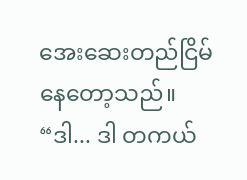အေးဆေးတည်ငြိမ်နေတော့သည်။
“ဒါ... ဒါ တကယ်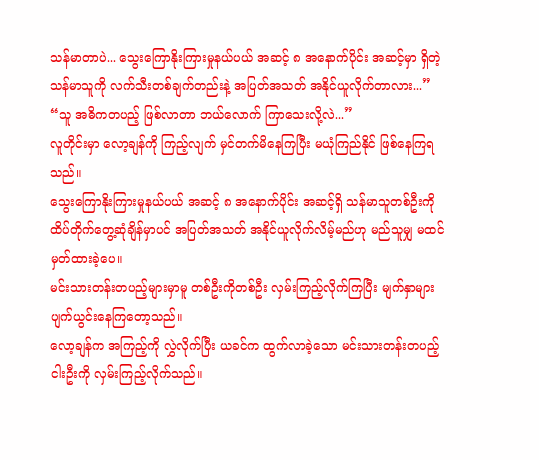သန်မာတာပဲ... သွေးကြောနိုးကြားမှုနယ်ပယ် အဆင့် ၈ အနောက်ပိုင်း အဆင့်မှာ ရှိတဲ့ သန်မာသူကို လက်သီးတစ်ချက်တည်းနဲ့ အပြတ်အသတ် အနိုင်ယူလိုက်တာလား...”
“သူ အဓိကတပည့် ဖြစ်လာတာ ဘယ်လောက် ကြာသေးလို့လဲ...”
လူတိုင်းမှာ လော့ချန်ကို ကြည့်လျက် မှင်တက်မိနေကြပြီး မယုံကြည်နိုင် ဖြစ်နေကြရသည်။
သွေးကြောနိုးကြားမှုနယ်ပယ် အဆင့် ၈ အနောက်ပိုင်း အဆင့်ရှိ သန်မာသူတစ်ဦးကို ထိပ်တိုက်တွေ့ဆုံချိန်မှာပင် အပြတ်အသတ် အနိုင်ယူလိုက်လိမ့်မည်ဟု မည်သူမျှ မထင်မှတ်ထားခဲ့ပေ။
မင်းသားတန်းတပည့်များမှာမူ တစ်ဦးကိုတစ်ဦး လှမ်းကြည့်လိုက်ကြပြီး မျက်နှာများ ပျက်ယွင်းနေကြတော့သည်။
လော့ချန်က အကြည့်ကို လွှဲလိုက်ပြီး ယခင်က ထွက်လာခဲ့သော မင်းသားတန်းတပည့် ငါးဦးကို လှမ်းကြည့်လိုက်သည်။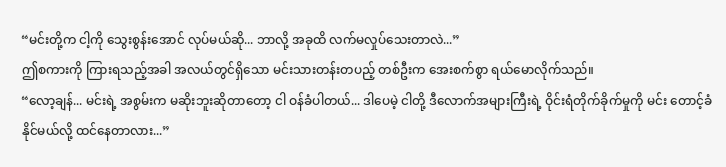“မင်းတို့က ငါ့ကို သွေးစွန်းအောင် လုပ်မယ်ဆို... ဘာလို့ အခုထိ လက်မလှုပ်သေးတာလဲ...”
ဤစကားကို ကြားရသည့်အခါ အလယ်တွင်ရှိသော မင်းသားတန်းတပည့် တစ်ဦးက အေးစက်စွာ ရယ်မောလိုက်သည်။
“လော့ချန်... မင်းရဲ့ အစွမ်းက မဆိုးဘူးဆိုတာတော့ ငါ ဝန်ခံပါတယ်... ဒါပေမဲ့ ငါတို့ ဒီလောက်အများကြီးရဲ့ ဝိုင်းရံတိုက်ခိုက်မှုကို မင်း တောင့်ခံနိုင်မယ်လို့ ထင်နေတာလား...”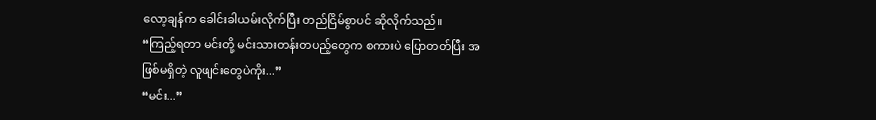လော့ချန်က ခေါင်းခါယမ်းလိုက်ပြီး တည်ငြိမ်စွာပင် ဆိုလိုက်သည်။
“ကြည့်ရတာ မင်းတို့ မင်းသားတန်းတပည့်တွေက စကားပဲ ပြောတတ်ပြီး အဖြစ်မရှိတဲ့ လူဖျင်းတွေပဲကိုး...”
“မင်း...”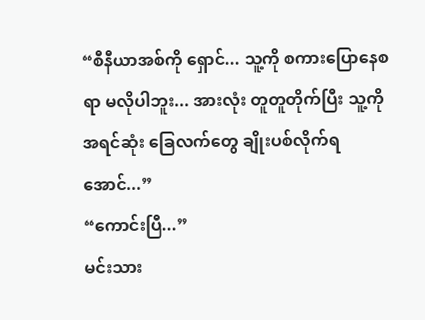“စီနီယာအစ်ကို ရှောင်... သူ့ကို စကားပြောနေစရာ မလိုပါဘူး... အားလုံး တူတူတိုက်ပြီး သူ့ကို အရင်ဆုံး ခြေလက်တွေ ချိုးပစ်လိုက်ရအောင်...”
“ကောင်းပြီ...”
မင်းသား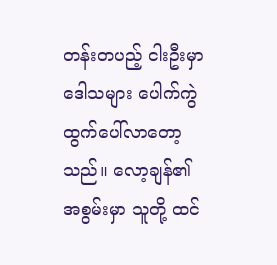တန်းတပည့် ငါးဦးမှာ ဒေါသများ ပေါက်ကွဲထွက်ပေါ်လာတော့သည်။ လော့ချန်၏ အစွမ်းမှာ သူတို့ ထင်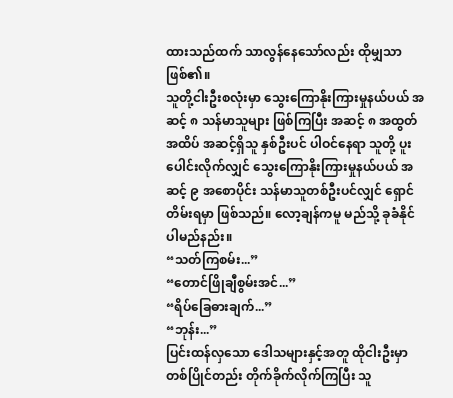ထားသည်ထက် သာလွန်နေသော်လည်း ထိုမျှသာ ဖြစ်၏။
သူတို့ငါးဦးစလုံးမှာ သွေးကြောနိုးကြားမှုနယ်ပယ် အဆင့် ၈ သန်မာသူများ ဖြစ်ကြပြီး အဆင့် ၈ အထွတ်အထိပ် အဆင့်ရှိသူ နှစ်ဦးပင် ပါဝင်နေရာ သူတို့ ပူးပေါင်းလိုက်လျှင် သွေးကြောနိုးကြားမှုနယ်ပယ် အဆင့် ၉ အစောပိုင်း သန်မာသူတစ်ဦးပင်လျှင် ရှောင်တိမ်းရမှာ ဖြစ်သည်။ လော့ချန်ကမူ မည်သို့ ခုခံနိုင်ပါမည်နည်း။
“သတ်ကြစမ်း...”
“တောင်ဖြိုချီစွမ်းအင်...”
“ရိပ်ခြေဓားချက်...”
“ဘုန်း...”
ပြင်းထန်လှသော ဒေါသများနှင့်အတူ ထိုငါးဦးမှာ တစ်ပြိုင်တည်း တိုက်ခိုက်လိုက်ကြပြီး သူ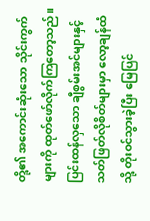တို့၏ အကောင်းဆုံးသော သိုင်းကွက်များကို ထုတ်ဖော်လိုက်ကြတော့သည်။ ပြင်းထန်လှသော ချီစွမ်းအင်များနှင့် သတ်ဖြတ်လိုစိတ်များမှာ လော့ချန်ထံသို့ တိုးဝင်သွားခဲ့ပြီး မြေပြင်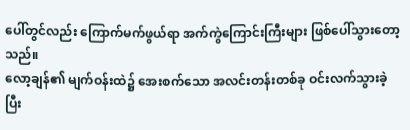ပေါ်တွင်လည်း ကြောက်မက်ဖွယ်ရာ အက်ကွဲကြောင်းကြီးများ ဖြစ်ပေါ်သွားတော့သည်။
လော့ချန်၏ မျက်ဝန်းထဲ၌ အေးစက်သော အလင်းတန်းတစ်ခု ဝင်းလက်သွားခဲ့ပြီး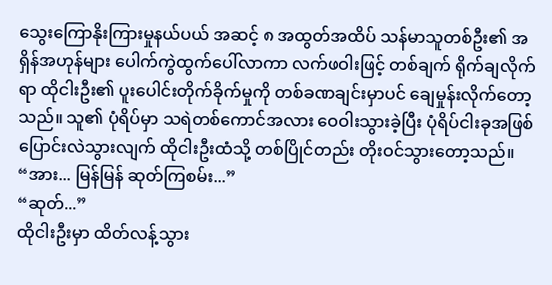သွေးကြောနိုးကြားမှုနယ်ပယ် အဆင့် ၈ အထွတ်အထိပ် သန်မာသူတစ်ဦး၏ အရှိန်အဟုန်များ ပေါက်ကွဲထွက်ပေါ်လာကာ လက်ဖဝါးဖြင့် တစ်ချက် ရိုက်ချလိုက်ရာ ထိုငါးဦး၏ ပူးပေါင်းတိုက်ခိုက်မှုကို တစ်ခဏချင်းမှာပင် ချေမှုန်းလိုက်တော့သည်။ သူ၏ ပုံရိပ်မှာ သရဲတစ်ကောင်အလား ဝေဝါးသွားခဲ့ပြီး ပုံရိပ်ငါးခုအဖြစ် ပြောင်းလဲသွားလျက် ထိုငါးဦးထံသို့ တစ်ပြိုင်တည်း တိုးဝင်သွားတော့သည်။
“အား... မြန်မြန် ဆုတ်ကြစမ်း...”
“ဆုတ်...”
ထိုငါးဦးမှာ ထိတ်လန့်သွား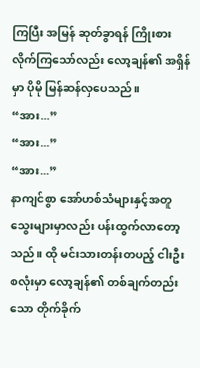ကြပြီး အမြန် ဆုတ်ခွာရန် ကြိုးစားလိုက်ကြသော်လည်း လော့ချန်၏ အရှိန်မှာ ပိုမို မြန်ဆန်လှပေသည်။
“အား...”
“အား...”
“အား...”
နာကျင်စွာ အော်ဟစ်သံများနှင့်အတူ သွေးများမှာလည်း ပန်းထွက်လာတော့သည်။ ထို မင်းသားတန်းတပည့် ငါးဦးစလုံးမှာ လော့ချန်၏ တစ်ချက်တည်းသော တိုက်ခိုက်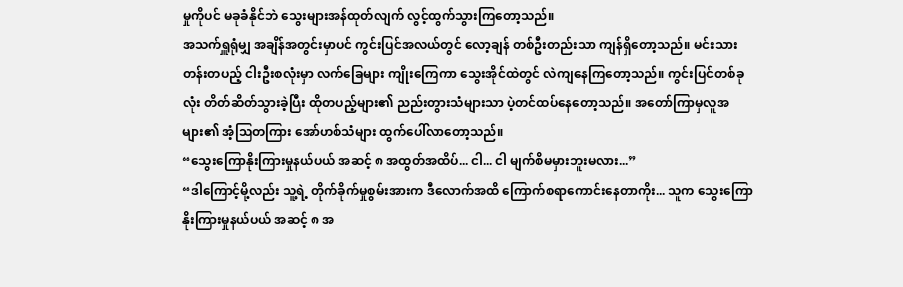မှုကိုပင် မခုခံနိုင်ဘဲ သွေးများအန်ထုတ်လျက် လွင့်ထွက်သွားကြတော့သည်။
အသက်ရှူရုံမျှ အချိန်အတွင်းမှာပင် ကွင်းပြင်အလယ်တွင် လော့ချန် တစ်ဦးတည်းသာ ကျန်ရှိတော့သည်။ မင်းသားတန်းတပည့် ငါးဦးစလုံးမှာ လက်ခြေများ ကျိုးကြေကာ သွေးအိုင်ထဲတွင် လဲကျနေကြတော့သည်။ ကွင်းပြင်တစ်ခုလုံး တိတ်ဆိတ်သွားခဲ့ပြီး ထိုတပည့်များ၏ ညည်းတွားသံများသာ ပဲ့တင်ထပ်နေတော့သည်။ အတော်ကြာမှလူအများ၏ အံ့သြတကြား အော်ဟစ်သံများ ထွက်ပေါ်လာတော့သည်။
“သွေးကြောနိုးကြားမှုနယ်ပယ် အဆင့် ၈ အထွတ်အထိပ်... ငါ... ငါ မျက်စိမမှားဘူးမလား...”
“ဒါကြောင့်မို့လည်း သူ့ရဲ့ တိုက်ခိုက်မှုစွမ်းအားက ဒီလောက်အထိ ကြောက်စရာကောင်းနေတာကိုး... သူက သွေးကြောနိုးကြားမှုနယ်ပယ် အဆင့် ၈ အ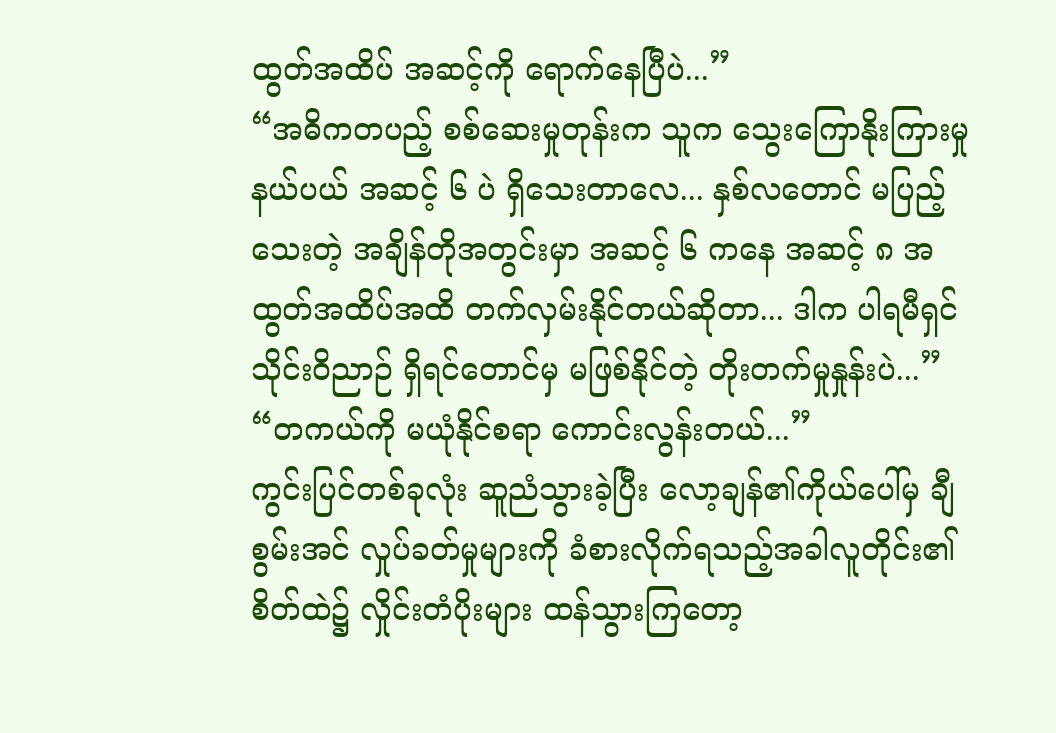ထွတ်အထိပ် အဆင့်ကို ရောက်နေပြီပဲ...”
“အဓိကတပည့် စစ်ဆေးမှုတုန်းက သူက သွေးကြောနိုးကြားမှုနယ်ပယ် အဆင့် ၆ ပဲ ရှိသေးတာလေ... နှစ်လတောင် မပြည့်သေးတဲ့ အချိန်တိုအတွင်းမှာ အဆင့် ၆ ကနေ အဆင့် ၈ အထွတ်အထိပ်အထိ တက်လှမ်းနိုင်တယ်ဆိုတာ... ဒါက ပါရမီရှင် သိုင်းဝိညာဉ် ရှိရင်တောင်မှ မဖြစ်နိုင်တဲ့ တိုးတက်မှုနှုန်းပဲ...”
“တကယ်ကို မယုံနိုင်စရာ ကောင်းလွန်းတယ်...”
ကွင်းပြင်တစ်ခုလုံး ဆူညံသွားခဲ့ပြီး လော့ချန်၏ကိုယ်ပေါ်မှ ချီစွမ်းအင် လှုပ်ခတ်မှုများကို ခံစားလိုက်ရသည့်အခါလူတိုင်း၏ စိတ်ထဲ၌ လှိုင်းတံပိုးများ ထန်သွားကြတော့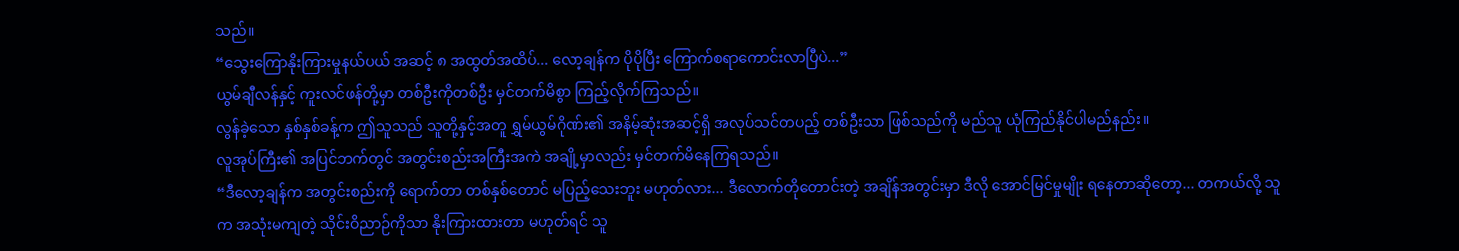သည်။
“သွေးကြောနိုးကြားမှုနယ်ပယ် အဆင့် ၈ အထွတ်အထိပ်... လော့ချန်က ပိုပိုပြီး ကြောက်စရာကောင်းလာပြီပဲ...”
ယွမ်ချီလန်နှင့် ကူးလင်ဖန်တို့မှာ တစ်ဦးကိုတစ်ဦး မှင်တက်မိစွာ ကြည့်လိုက်ကြသည်။
လွန်ခဲ့သော နှစ်နှစ်ခန့်က ဤသူသည် သူတို့နှင့်အတူ ရွှမ်ယွမ်ဂိုဏ်း၏ အနိမ့်ဆုံးအဆင့်ရှိ အလုပ်သင်တပည့် တစ်ဦးသာ ဖြစ်သည်ကို မည်သူ ယုံကြည်နိုင်ပါမည်နည်း။
လူအုပ်ကြီး၏ အပြင်ဘက်တွင် အတွင်းစည်းအကြီးအကဲ အချို့မှာလည်း မှင်တက်မိနေကြရသည်။
“ဒီလော့ချန်က အတွင်းစည်းကို ရောက်တာ တစ်နှစ်တောင် မပြည့်သေးဘူး မဟုတ်လား... ဒီလောက်တိုတောင်းတဲ့ အချိန်အတွင်းမှာ ဒီလို အောင်မြင်မှုမျိုး ရနေတာဆိုတော့... တကယ်လို့ သူက အသုံးမကျတဲ့ သိုင်းဝိညာဉ်ကိုသာ နိုးကြားထားတာ မဟုတ်ရင် သူ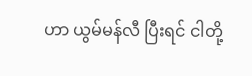ဟာ ယွမ်မန်လီ ပြီးရင် ငါတို့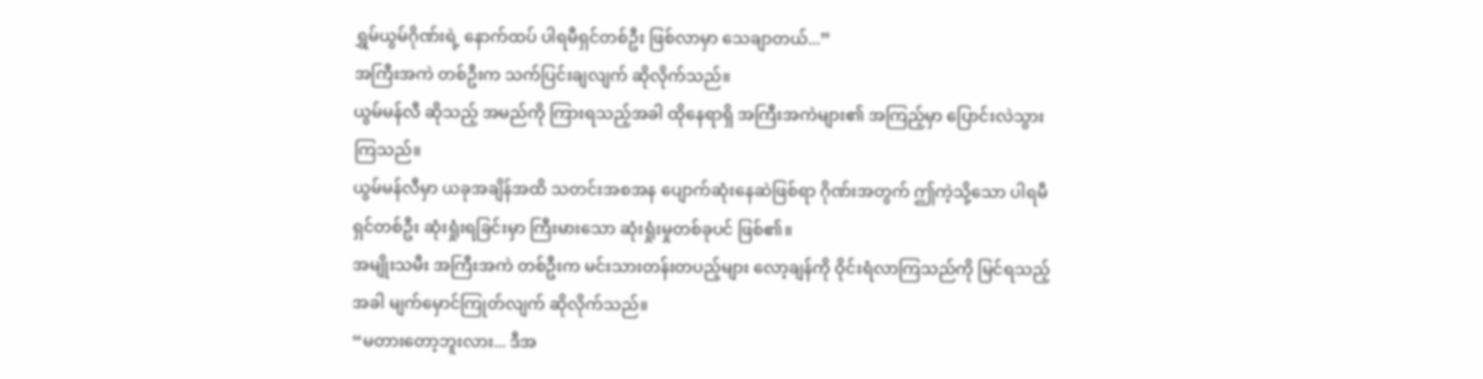ရွှမ်ယွမ်ဂိုဏ်းရဲ့ နောက်ထပ် ပါရမီရှင်တစ်ဦး ဖြစ်လာမှာ သေချာတယ်...”
အကြီးအကဲ တစ်ဦးက သက်ပြင်းချလျက် ဆိုလိုက်သည်။
ယွမ်မန်လီ ဆိုသည့် အမည်ကို ကြားရသည့်အခါ ထိုနေရာရှိ အကြီးအကဲများ၏ အကြည့်မှာ ပြောင်းလဲသွားကြသည်။
ယွမ်မန်လီမှာ ယခုအချိန်အထိ သတင်းအစအန ပျောက်ဆုံးနေဆဲဖြစ်ရာ ဂိုဏ်းအတွက် ဤကဲ့သို့သော ပါရမီရှင်တစ်ဦး ဆုံးရှုံးရခြင်းမှာ ကြီးမားသော ဆုံးရှုံးမှုတစ်ခုပင် ဖြစ်၏။
အမျိုးသမီး အကြီးအကဲ တစ်ဦးက မင်းသားတန်းတပည့်များ လော့ချန်ကို ဝိုင်းရံလာကြသည်ကို မြင်ရသည့်အခါ မျက်မှောင်ကြုတ်လျက် ဆိုလိုက်သည်။
“မတားတော့ဘူးလား... ဒီအ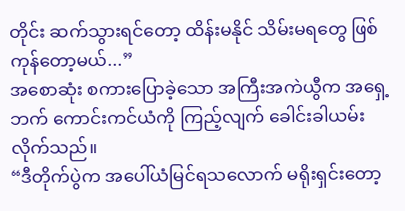တိုင်း ဆက်သွားရင်တော့ ထိန်းမနိုင် သိမ်းမရတွေ ဖြစ်ကုန်တော့မယ်...”
အစောဆုံး စကားပြောခဲ့သော အကြီးအကဲယွီက အရှေ့ဘက် ကောင်းကင်ယံကို ကြည့်လျက် ခေါင်းခါယမ်းလိုက်သည်။
“ဒီတိုက်ပွဲက အပေါ်ယံမြင်ရသလောက် မရိုးရှင်းတော့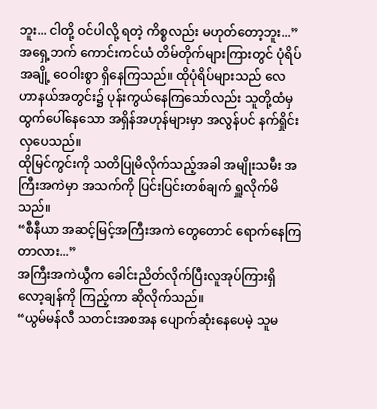ဘူး... ငါတို့ ဝင်ပါလို့ ရတဲ့ ကိစ္စလည်း မဟုတ်တော့ဘူး...”
အရှေ့ဘက် ကောင်းကင်ယံ တိမ်တိုက်များကြားတွင် ပုံရိပ်အချို့ ဝေဝါးစွာ ရှိနေကြသည်။ ထိုပုံရိပ်များသည် လေဟာနယ်အတွင်း၌ ပုန်းကွယ်နေကြသော်လည်း သူတို့ထံမှ ထွက်ပေါ်နေသော အရှိန်အဟုန်များမှာ အလွန်ပင် နက်ရှိုင်းလှပေသည်။
ထိုမြင်ကွင်းကို သတိပြုမိလိုက်သည့်အခါ အမျိုးသမီး အကြီးအကဲမှာ အသက်ကို ပြင်းပြင်းတစ်ချက် ရှူလိုက်မိသည်။
“စီနီယာ အဆင့်မြင့်အကြီးအကဲ တွေတောင် ရောက်နေကြတာလား...”
အကြီးအကဲယွီက ခေါင်းညိတ်လိုက်ပြီးလူအုပ်ကြားရှိ လော့ချန်ကို ကြည့်ကာ ဆိုလိုက်သည်။
“ယွမ်မန်လီ သတင်းအစအန ပျောက်ဆုံးနေပေမဲ့ သူမ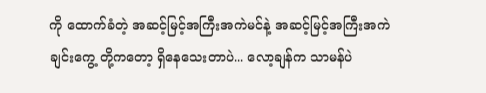ကို ထောက်ခံတဲ့ အဆင့်မြင့်အကြီးအကဲမင်နဲ့ အဆင့်မြင့်အကြီးအကဲ ချင်းကွေ့ တို့ကတော့ ရှိနေသေးတာပဲ... လော့ချန်က သာမန်ပဲ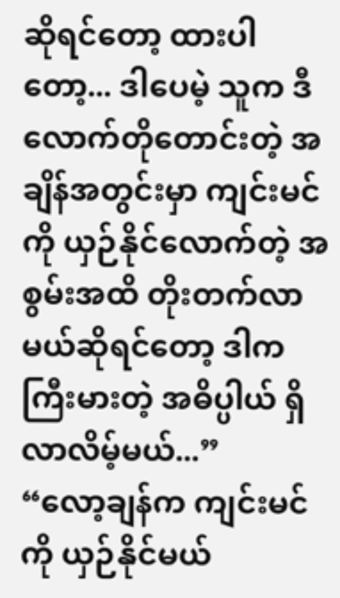ဆိုရင်တော့ ထားပါတော့... ဒါပေမဲ့ သူက ဒီလောက်တိုတောင်းတဲ့ အချိန်အတွင်းမှာ ကျင်းမင်ကို ယှဉ်နိုင်လောက်တဲ့ အစွမ်းအထိ တိုးတက်လာမယ်ဆိုရင်တော့ ဒါက ကြီးမားတဲ့ အဓိပ္ပါယ် ရှိလာလိမ့်မယ်...”
“လော့ချန်က ကျင်းမင်ကို ယှဉ်နိုင်မယ်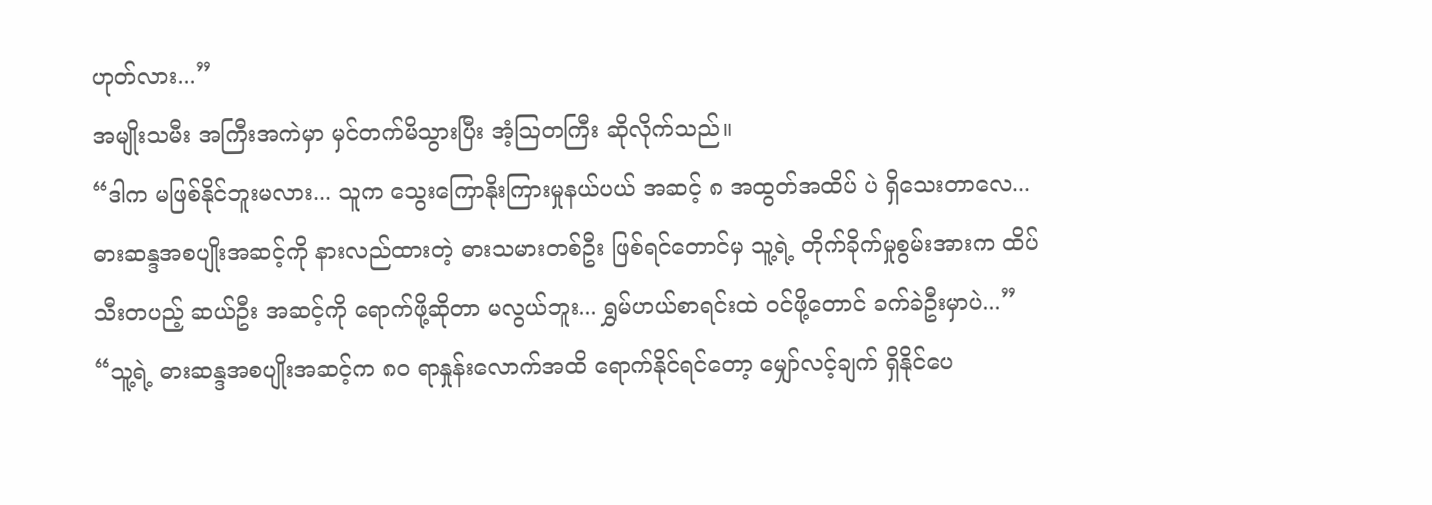ဟုတ်လား...”
အမျိုးသမီး အကြီးအကဲမှာ မှင်တက်မိသွားပြီး အံ့သြတကြီး ဆိုလိုက်သည်။
“ဒါက မဖြစ်နိုင်ဘူးမလား... သူက သွေးကြောနိုးကြားမှုနယ်ပယ် အဆင့် ၈ အထွတ်အထိပ် ပဲ ရှိသေးတာလေ... ဓားဆန္ဒအစပျိုးအဆင့်ကို နားလည်ထားတဲ့ ဓားသမားတစ်ဦး ဖြစ်ရင်တောင်မှ သူ့ရဲ့ တိုက်ခိုက်မှုစွမ်းအားက ထိပ်သီးတပည့် ဆယ်ဦး အဆင့်ကို ရောက်ဖို့ဆိုတာ မလွယ်ဘူး... ရွှမ်ဟယ်စာရင်းထဲ ဝင်ဖို့တောင် ခက်ခဲဦးမှာပဲ...”
“သူ့ရဲ့ ဓားဆန္ဒအစပျိုးအဆင့်က ၈၀ ရာနှုန်းလောက်အထိ ရောက်နိုင်ရင်တော့ မျှော်လင့်ချက် ရှိနိုင်ပေ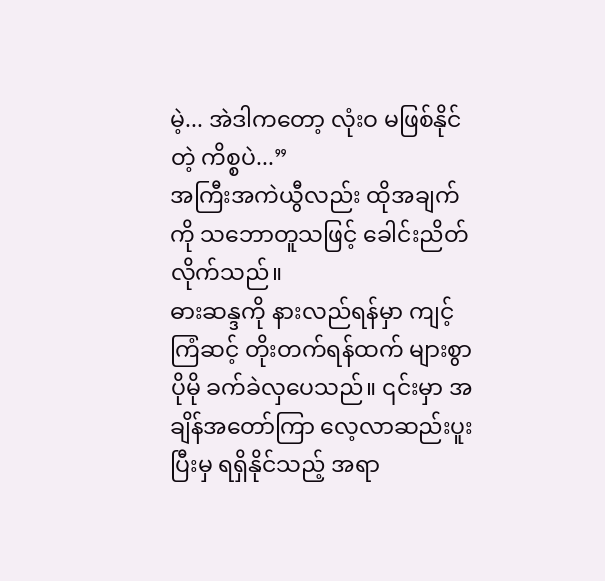မဲ့... အဲဒါကတော့ လုံးဝ မဖြစ်နိုင်တဲ့ ကိစ္စပဲ...”
အကြီးအကဲယွီလည်း ထိုအချက်ကို သဘောတူသဖြင့် ခေါင်းညိတ်လိုက်သည်။
ဓားဆန္ဒကို နားလည်ရန်မှာ ကျင့်ကြံဆင့် တိုးတက်ရန်ထက် များစွာ ပိုမို ခက်ခဲလှပေသည်။ ၎င်းမှာ အချိန်အတော်ကြာ လေ့လာဆည်းပူးပြီးမှ ရရှိနိုင်သည့် အရာ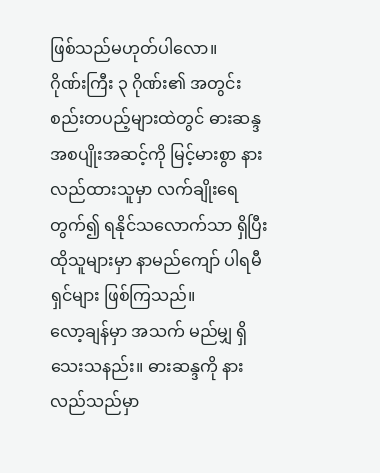ဖြစ်သည်မဟုတ်ပါလော။
ဂိုဏ်းကြီး ၃ ဂိုဏ်း၏ အတွင်းစည်းတပည့်များထဲတွင် ဓားဆန္ဒအစပျိုးအဆင့်ကို မြင့်မားစွာ နားလည်ထားသူမှာ လက်ချိုးရေတွက်၍ ရနိုင်သလောက်သာ ရှိပြီး ထိုသူများမှာ နာမည်ကျော် ပါရမီရှင်များ ဖြစ်ကြသည်။
လော့ချန်မှာ အသက် မည်မျှ ရှိသေးသနည်း။ ဓားဆန္ဒကို နားလည်သည်မှာ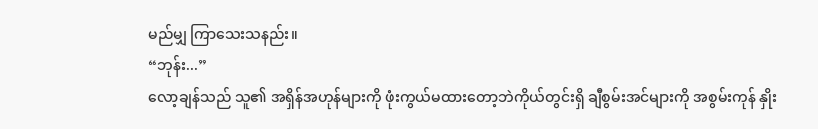မည်မျှ ကြာသေးသနည်း။
“ဘုန်း...”
လော့ချန်သည် သူ၏ အရှိန်အဟုန်များကို ဖုံးကွယ်မထားတော့ဘဲကိုယ်တွင်းရှိ ချီစွမ်းအင်များကို အစွမ်းကုန် နှိုး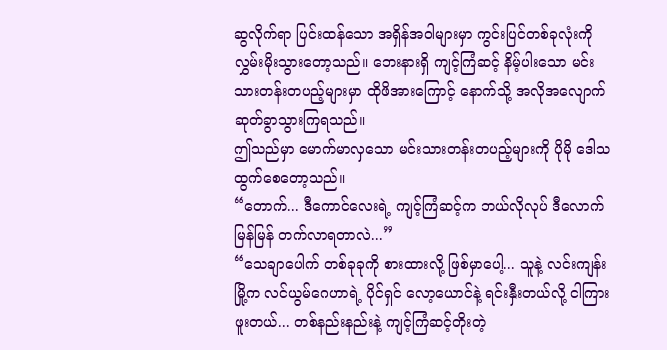ဆွလိုက်ရာ ပြင်းထန်သော အရှိန်အဝါများမှာ ကွင်းပြင်တစ်ခုလုံးကို လွှမ်းမိုးသွားတော့သည်။ ဘေးနားရှိ ကျင့်ကြံဆင့် နိမ့်ပါးသော မင်းသားတန်းတပည့်များမှာ ထိုဖိအားကြောင့် နောက်သို့ အလိုအလျောက် ဆုတ်ခွာသွားကြရသည်။
ဤသည်မှာ မောက်မာလှသော မင်းသားတန်းတပည့်များကို ပိုမို ဒေါသထွက်စေတော့သည်။
“တောက်... ဒီကောင်လေးရဲ့ ကျင့်ကြံဆင့်က ဘယ်လိုလုပ် ဒီလောက် မြန်မြန် တက်လာရတာလဲ...”
“သေချာပေါက် တစ်ခုခုကို စားထားလို့ ဖြစ်မှာပေါ့... သူနဲ့ လင်းကျန်းမြို့က လင်ယွမ်ဂေဟာရဲ့ ပိုင်ရှင် လော့ယောင်နဲ့ ရင်းနှီးတယ်လို့ ငါကြားဖူးတယ်... တစ်နည်းနည်းနဲ့ ကျင့်ကြံဆင့်တိုးတဲ့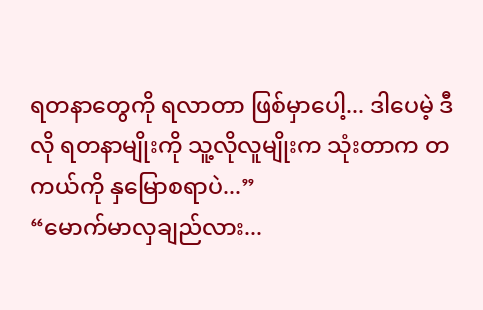ရတနာတွေကို ရလာတာ ဖြစ်မှာပေါ့... ဒါပေမဲ့ ဒီလို ရတနာမျိုးကို သူ့လိုလူမျိုးက သုံးတာက တကယ်ကို နှမြောစရာပဲ...”
“မောက်မာလှချည်လား...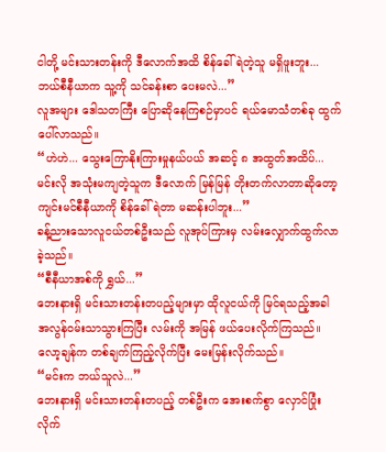ငါတို့ မင်းသားတန်းကို ဒီလောက်အထိ စိန်ခေါ်ရဲတဲ့သူ မရှိဖူးဘူး... ဘယ်စီနီယာက သူ့ကို သင်ခန်းစာ ပေးမလဲ...”
လူအများ ဒေါသတကြီး ပြောဆိုနေကြစဉ်မှာပင် ရယ်မောသံတစ်ခု ထွက်ပေါ်လာသည်။
“ဟဲဟဲ... သွေးကြောနိုးကြားမှုနယ်ပယ် အဆင့် ၈ အထွတ်အထိပ်... မင်းလို အသုံးမကျတဲ့သူက ဒီလောက် မြန်မြန် တိုးတက်လာတာဆိုတော့ ကျင်းမင်စီနီယာကို စိန်ခေါ်ရဲတာ မဆန်းပါဘူး...”
ခန့်ညားသောလူငယ်တစ်ဦးသည် လူအုပ်ကြားမှ လမ်းလျှောက်ထွက်လာခဲ့သည်။
“စီနီယာအစ်ကို ရွှယ်...”
ဘေးနားရှိ မင်းသားတန်းတပည့်များမှာ ထိုလူငယ်ကို မြင်ရသည့်အခါ အလွန်ဝမ်းသာသွားကြပြီး လမ်းကို အမြန် ဖယ်ပေးလိုက်ကြသည်။
လော့ချန်က တစ်ချက်ကြည့်လိုက်ပြီး မေးမြန်းလိုက်သည်။
“မင်းက ဘယ်သူလဲ...”
ဘေးနားရှိ မင်းသားတန်းတပည့် တစ်ဦးက အေးစက်စွာ လှောင်ပြုံးလိုက်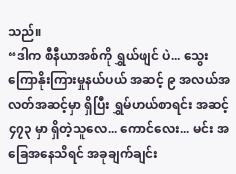သည်။
“ဒါက စီနီယာအစ်ကို ရွှယ်ဖျင် ပဲ... သွေးကြောနိုးကြားမှုနယ်ပယ် အဆင့် ၉ အလယ်အလတ်အဆင့်မှာ ရှိပြီး ရွှမ်ဟယ်စာရင်း အဆင့် ၄၇၃ မှာ ရှိတဲ့သူလေ... ကောင်လေး... မင်း အခြေအနေသိရင် အခုချက်ချင်း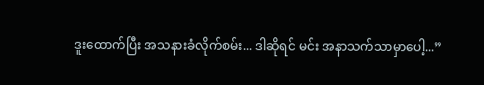ဒူးထောက်ပြီး အသနားခံလိုက်စမ်း... ဒါဆိုရင် မင်း အနာသက်သာမှာပေါ့...”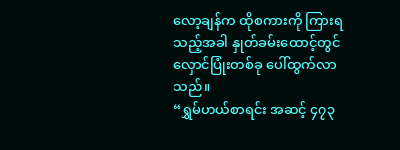လော့ချန်က ထိုစကားကို ကြားရသည့်အခါ နှုတ်ခမ်းထောင့်တွင် လှောင်ပြုံးတစ်ခု ပေါ်ထွက်လာသည်။
“ရွှမ်ဟယ်စာရင်း အဆင့် ၄၇၃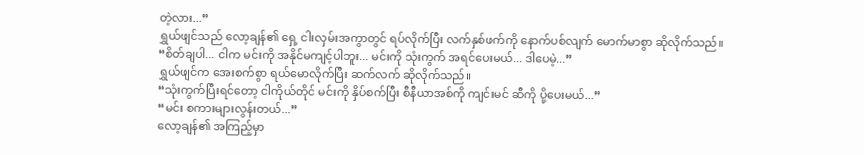တဲ့လား...”
ရွှယ်ဖျင်သည် လော့ချန်၏ ရှေ့ ငါးလှမ်းအကွာတွင် ရပ်လိုက်ပြီး လက်နှစ်ဖက်ကို နောက်ပစ်လျက် မောက်မာစွာ ဆိုလိုက်သည်။
“စိတ်ချပါ... ငါက မင်းကို အနိုင်မကျင့်ပါဘူး... မင်းကို သုံးကွက် အရင်ပေးမယ်... ဒါပေမဲ့...”
ရွှယ်ဖျင်က အေးစက်စွာ ရယ်မောလိုက်ပြီး ဆက်လက် ဆိုလိုက်သည်။
“သုံးကွက်ပြီးရင်တော့ ငါကိုယ်တိုင် မင်းကို နှိပ်စက်ပြီး စီနီယာအစ်ကို ကျင်းမင် ဆီကို ပို့ပေးမယ်...”
“မင်း စကားများလွန်းတယ်...”
လော့ချန်၏ အကြည့်မှာ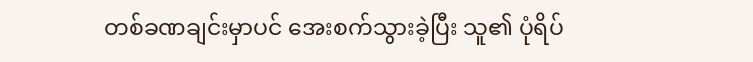တစ်ခဏချင်းမှာပင် အေးစက်သွားခဲ့ပြီး သူ၏ ပုံရိပ်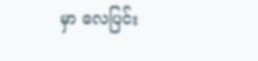မှာ လေပြင်း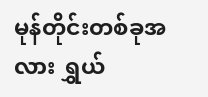မုန်တိုင်းတစ်ခုအလား ရွှယ်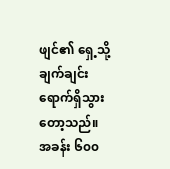ဖျင်၏ ရှေ့သို့ ချက်ချင်း ရောက်ရှိသွားတော့သည်။
အခန်း ၆၀၀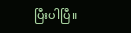ပြီးပါပြီ။